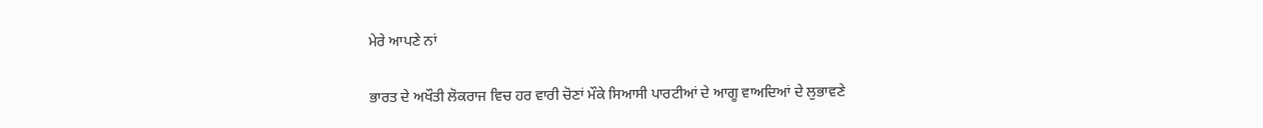ਮੇਰੇ ਆਪਣੇ ਨਾਂ

ਭਾਰਤ ਦੇ ਅਖੌਤੀ ਲੋਕਰਾਜ ਵਿਚ ਹਰ ਵਾਰੀ ਚੋਣਾਂ ਮੌਕੇ ਸਿਆਸੀ ਪਾਰਟੀਆਂ ਦੇ ਆਗੂ ਵਾਅਦਿਆਂ ਦੇ ਲੁਭਾਵਣੇ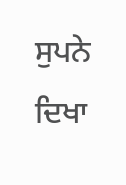ਸੁਪਨੇ ਦਿਖਾ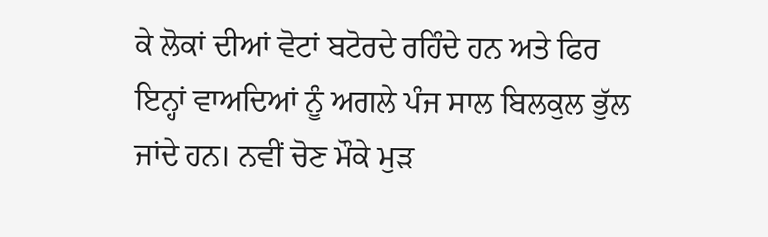ਕੇ ਲੋਕਾਂ ਦੀਆਂ ਵੋਟਾਂ ਬਟੋਰਦੇ ਰਹਿੰਦੇ ਹਨ ਅਤੇ ਫਿਰ ਇਨ੍ਹਾਂ ਵਾਅਦਿਆਂ ਨੂੰ ਅਗਲੇ ਪੰਜ ਸਾਲ ਬਿਲਕੁਲ ਭੁੱਲ ਜਾਂਦੇ ਹਨ। ਨਵੀਂ ਚੋਣ ਮੌਕੇ ਮੁੜ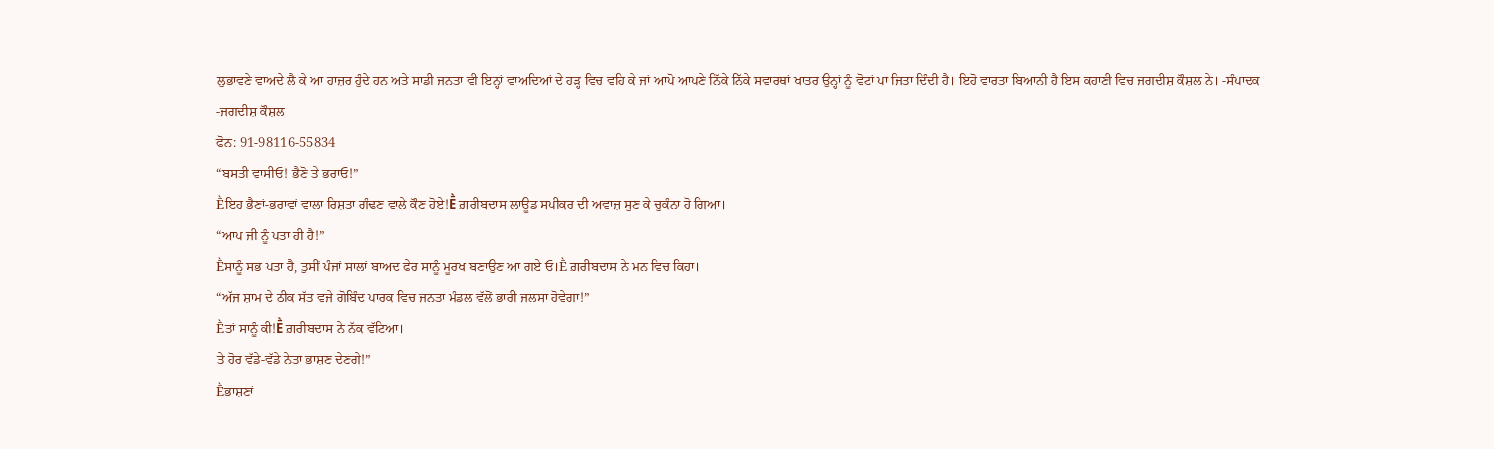ਲੁਭਾਵਣੇ ਵਾਅਦੇ ਲੈ ਕੇ ਆ ਹਾਜ਼ਰ ਹੁੰਦੇ ਹਨ ਅਤੇ ਸਾਡੀ ਜਨਤਾ ਵੀ ਇਨ੍ਹਾਂ ਵਾਅਦਿਆਂ ਦੇ ਹੜ੍ਹ ਵਿਚ ਵਹਿ ਕੇ ਜਾਂ ਆਪੋ ਆਪਣੇ ਨਿੱਕੇ ਨਿੱਕੇ ਸਵਾਰਥਾਂ ਖਾਤਰ ਉਨ੍ਹਾਂ ਨੂੰ ਵੋਟਾਂ ਪਾ ਜਿਤਾ ਦਿੰਦੀ ਹੈ। ਇਹੋ ਵਾਰਤਾ ਬਿਆਨੀ ਹੈ ਇਸ ਕਹਾਣੀ ਵਿਚ ਜਗਦੀਸ਼ ਕੌਸ਼ਲ ਨੇ। -ਸੰਪਾਦਕ
-ਜਗਦੀਸ਼ ਕੌਸ਼ਲ
ਫੋਨ: 91-98116-55834
“ਬਸਤੀ ਵਾਸੀਓ! ਭੈਣੋ ਤੇ ਭਰਾਓ!”
Ḕਇਹ ਭੈਣਾਂ-ਭਰਾਵਾਂ ਵਾਲਾ ਰਿਸ਼ਤਾ ਗੰਢਣ ਵਾਲੇ ਕੌਣ ਹੋਏ!Ḕ ਗ਼ਰੀਬਦਾਸ ਲਾਊਡ ਸਪੀਕਰ ਦੀ ਅਵਾਜ਼ ਸੁਣ ਕੇ ਚੁਕੰਨਾ ਹੋ ਗਿਆ।
“ਆਪ ਜੀ ਨੂੰ ਪਤਾ ਹੀ ਹੈ!”
Ḕਸਾਨੂੰ ਸਭ ਪਤਾ ਹੈ, ਤੁਸੀਂ ਪੰਜਾਂ ਸਾਲਾਂ ਬਾਅਦ ਫੇਰ ਸਾਨੂੰ ਮੂਰਖ ਬਣਾਉਣ ਆ ਗਏ ਓ।Ḕ ਗ਼ਰੀਬਦਾਸ ਨੇ ਮਨ ਵਿਚ ਕਿਹਾ।
“ਅੱਜ ਸ਼ਾਮ ਦੇ ਠੀਕ ਸੱਤ ਵਜੇ ਗੋਬਿੰਦ ਪਾਰਕ ਵਿਚ ਜਨਤਾ ਮੰਡਲ ਵੱਲੋਂ ਭਾਰੀ ਜਲਸਾ ਹੋਵੇਗਾ!”
Ḕਤਾਂ ਸਾਨੂੰ ਕੀ!Ḕ ਗ਼ਰੀਬਦਾਸ ਨੇ ਨੱਕ ਵੱਟਿਆ।
ਤੇ ਹੋਰ ਵੱਡੇ-ਵੱਡੇ ਨੇਤਾ ਭਾਸ਼ਣ ਦੇਣਗੇ!”
Ḕਭਾਸ਼ਣਾਂ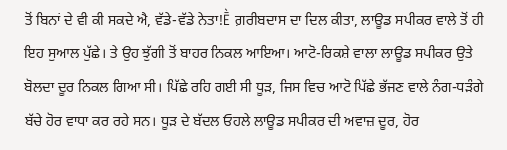ਤੋਂ ਬਿਨਾਂ ਦੇ ਵੀ ਕੀ ਸਕਦੇ ਐ, ਵੱਡੇ-ਵੱਡੇ ਨੇਤਾ!Ḕ ਗ਼ਰੀਬਦਾਸ ਦਾ ਦਿਲ ਕੀਤਾ, ਲਾਊਡ ਸਪੀਕਰ ਵਾਲੇ ਤੋਂ ਹੀ ਇਹ ਸੁਆਲ ਪੁੱਛੇ। ਤੇ ਉਹ ਝੁੱਗੀ ਤੋਂ ਬਾਹਰ ਨਿਕਲ ਆਇਆ। ਆਟੋ-ਰਿਕਸ਼ੇ ਵਾਲਾ ਲਾਊਡ ਸਪੀਕਰ ਉਤੇ ਬੋਲਦਾ ਦੂਰ ਨਿਕਲ ਗਿਆ ਸੀ। ਪਿੱਛੇ ਰਹਿ ਗਈ ਸੀ ਧੂੜ, ਜਿਸ ਵਿਚ ਆਟੋ ਪਿੱਛੇ ਭੱਜਣ ਵਾਲੇ ਨੰਗ-ਧੜੰਗੇ ਬੱਚੇ ਹੋਰ ਵਾਧਾ ਕਰ ਰਹੇ ਸਨ। ਧੂੜ ਦੇ ਬੱਦਲ ਓਹਲੇ ਲਾਊਡ ਸਪੀਕਰ ਦੀ ਅਵਾਜ਼ ਦੂਰ, ਹੋਰ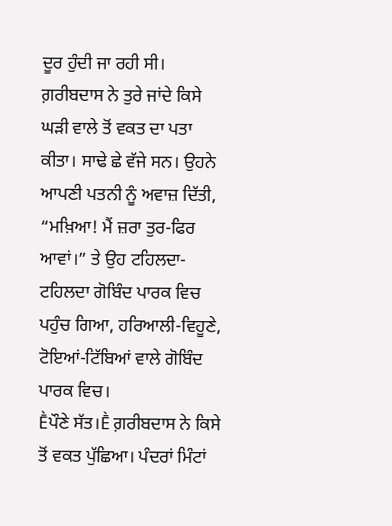ਦੂਰ ਹੁੰਦੀ ਜਾ ਰਹੀ ਸੀ।
ਗ਼ਰੀਬਦਾਸ ਨੇ ਤੁਰੇ ਜਾਂਦੇ ਕਿਸੇ ਘੜੀ ਵਾਲੇ ਤੋਂ ਵਕਤ ਦਾ ਪਤਾ ਕੀਤਾ। ਸਾਢੇ ਛੇ ਵੱਜੇ ਸਨ। ਉਹਨੇ ਆਪਣੀ ਪਤਨੀ ਨੂੰ ਅਵਾਜ਼ ਦਿੱਤੀ, “ਮਖ਼ਿਆ! ਮੈਂ ਜ਼ਰਾ ਤੁਰ-ਫਿਰ ਆਵਾਂ।” ਤੇ ਉਹ ਟਹਿਲਦਾ-ਟਹਿਲਦਾ ਗੋਬਿੰਦ ਪਾਰਕ ਵਿਚ ਪਹੁੰਚ ਗਿਆ, ਹਰਿਆਲੀ-ਵਿਹੂਣੇ, ਟੋਇਆਂ-ਟਿੱਬਿਆਂ ਵਾਲੇ ਗੋਬਿੰਦ ਪਾਰਕ ਵਿਚ।
Ḕਪੌਣੇ ਸੱਤ।Ḕ ਗ਼ਰੀਬਦਾਸ ਨੇ ਕਿਸੇ ਤੋਂ ਵਕਤ ਪੁੱਛਿਆ। ਪੰਦਰਾਂ ਮਿੰਟਾਂ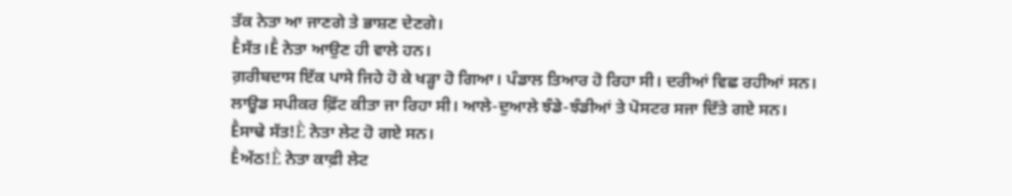ਤੱਕ ਨੇਤਾ ਆ ਜਾਣਗੇ ਤੇ ਭਾਸ਼ਣ ਦੇਣਗੇ।
Ḕਸੱਤ।Ḕ ਨੇਤਾ ਆਉਣ ਹੀ ਵਾਲੇ ਹਨ।
ਗ਼ਰੀਬਦਾਸ ਇੱਕ ਪਾਸੇ ਜਿਹੇ ਹੋ ਕੇ ਖੜ੍ਹਾ ਹੋ ਗਿਆ। ਪੰਡਾਲ ਤਿਆਰ ਹੋ ਰਿਹਾ ਸੀ। ਦਰੀਆਂ ਵਿਛ ਰਹੀਆਂ ਸਨ। ਲਾਊਡ ਸਪੀਕਰ ਫ਼ਿੱਟ ਕੀਤਾ ਜਾ ਰਿਹਾ ਸੀ। ਆਲੇ-ਦੁਆਲੇ ਝੰਡੇ-ਝੰਡੀਆਂ ਤੇ ਪੋਸਟਰ ਸਜਾ ਦਿੱਤੇ ਗਏ ਸਨ।
Ḕਸਾਢੇ ਸੱਤ!Ḕ ਨੇਤਾ ਲੇਟ ਹੋ ਗਏ ਸਨ।
Ḕਅੱਠ!Ḕ ਨੇਤਾ ਕਾਫ਼ੀ ਲੇਟ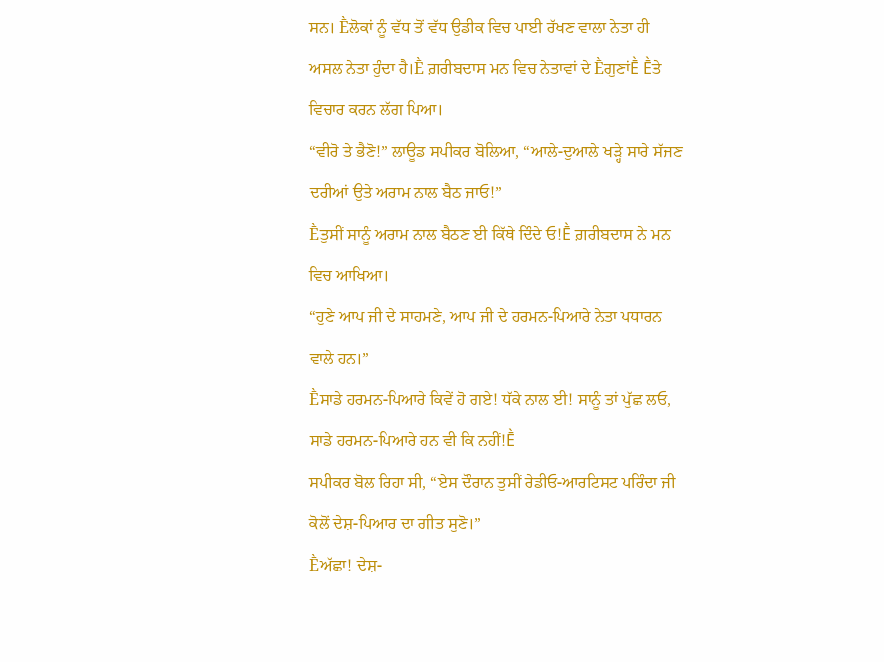ਸਨ। Ḕਲੋਕਾਂ ਨੂੰ ਵੱਧ ਤੋਂ ਵੱਧ ਉਡੀਕ ਵਿਚ ਪਾਈ ਰੱਖਣ ਵਾਲਾ ਨੇਤਾ ਹੀ ਅਸਲ ਨੇਤਾ ਹੁੰਦਾ ਹੈ।Ḕ ਗ਼ਰੀਬਦਾਸ ਮਨ ਵਿਚ ਨੇਤਾਵਾਂ ਦੇ ḔਗੁਣਾਂḔ Ḕਤੇ ਵਿਚਾਰ ਕਰਨ ਲੱਗ ਪਿਆ।
“ਵੀਰੋ ਤੇ ਭੈਣੋ!” ਲਾਊਡ ਸਪੀਕਰ ਬੋਲਿਆ, “ਆਲੇ-ਦੁਆਲੇ ਖੜ੍ਹੇ ਸਾਰੇ ਸੱਜਣ ਦਰੀਆਂ ਉਤੇ ਅਰਾਮ ਨਾਲ ਬੈਠ ਜਾਓ!”
Ḕਤੁਸੀਂ ਸਾਨੂੰ ਅਰਾਮ ਨਾਲ ਬੈਠਣ ਈ ਕਿੱਥੇ ਦਿੰਦੇ ਓ!Ḕ ਗ਼ਰੀਬਦਾਸ ਨੇ ਮਨ ਵਿਚ ਆਖਿਆ।
“ਹੁਣੇ ਆਪ ਜੀ ਦੇ ਸਾਹਮਣੇ, ਆਪ ਜੀ ਦੇ ਹਰਮਨ-ਪਿਆਰੇ ਨੇਤਾ ਪਧਾਰਨ ਵਾਲੇ ਹਨ।”
Ḕਸਾਡੇ ਹਰਮਨ-ਪਿਆਰੇ ਕਿਵੇਂ ਹੋ ਗਏ! ਧੱਕੇ ਨਾਲ ਈ! ਸਾਨੂੰ ਤਾਂ ਪੁੱਛ ਲਓ, ਸਾਡੇ ਹਰਮਨ-ਪਿਆਰੇ ਹਨ ਵੀ ਕਿ ਨਹੀਂ!Ḕ
ਸਪੀਕਰ ਬੋਲ ਰਿਹਾ ਸੀ, “ਏਸ ਦੌਰਾਨ ਤੁਸੀਂ ਰੇਡੀਓ-ਆਰਟਿਸਟ ਪਰਿੰਦਾ ਜੀ ਕੋਲੋਂ ਦੇਸ਼-ਪਿਆਰ ਦਾ ਗੀਤ ਸੁਣੋ।”
Ḕਅੱਛਾ! ਦੇਸ਼-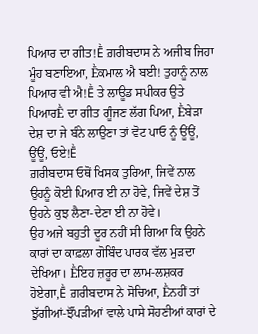ਪਿਆਰ ਦਾ ਗੀਤ!Ḕ ਗ਼ਰੀਬਦਾਸ ਨੇ ਅਜੀਬ ਜਿਹਾ ਮੂੰਹ ਬਣਾਇਆ, Ḕਕਮਾਲ ਐ ਬਈ! ਤੁਹਾਨੂੰ ਨਾਲ ਪਿਆਰ ਵੀ ਐ!Ḕ ਤੇ ਲਾਊਡ ਸਪੀਕਰ ਉਤੇ ਪਿਆਰḔ ਦਾ ਗੀਤ ਗੂੰਜਣ ਲੱਗ ਪਿਆ, Ḕਬੇੜਾ ਦੇਸ਼ ਦਾ ਜੇ ਬੰਨੇ ਲਾਉਣਾ ਤਾਂ ਵੋਟ ਪਾਓ ਨੂੰ ਊਂਊਂ, ਊਂਊਂ, ਓਏ!Ḕ
ਗ਼ਰੀਬਦਾਸ ਓਥੋਂ ਖਿਸਕ ਤੁਰਿਆ, ਜਿਵੇਂ ਨਾਲ ਉਹਨੂੰ ਕੋਈ ਪਿਆਰ ਈ ਨਾ ਹੋਵੇ, ਜਿਵੇਂ ਦੇਸ਼ ਤੋਂ ਉਹਨੇ ਕੁਝ ਲੈਣਾ-ਦੇਣਾ ਈ ਨਾ ਹੋਵੇ।
ਉਹ ਅਜੇ ਬਹੁਤੀ ਦੂਰ ਨਹੀਂ ਸੀ ਗਿਆ ਕਿ ਉਹਨੇ ਕਾਰਾਂ ਦਾ ਕਾਫ਼ਲਾ ਗੋਬਿੰਦ ਪਾਰਕ ਵੱਲ ਮੁੜਦਾ ਦੇਖਿਆ। Ḕਇਹ ਜ਼ਰੂਰ ਦਾ ਲਾਮ-ਲਸ਼ਕਰ ਹੋਏਗਾ,Ḕ ਗ਼ਰੀਬਦਾਸ ਨੇ ਸੋਚਿਆ, Ḕਨਹੀਂ ਤਾਂ ਝੁੱਗੀਆਂ-ਝੌਂਪੜੀਆਂ ਵਾਲੇ ਪਾਸੇ ਸੋਹਣੀਆਂ ਕਾਰਾਂ ਦੇ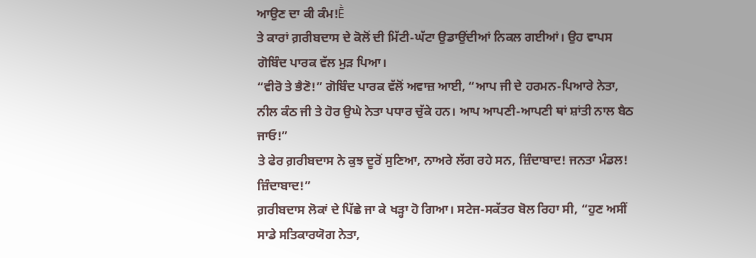ਆਉਣ ਦਾ ਕੀ ਕੰਮ!Ḕ
ਤੇ ਕਾਰਾਂ ਗ਼ਰੀਬਦਾਸ ਦੇ ਕੋਲੋਂ ਦੀ ਮਿੱਟੀ-ਘੱਟਾ ਉਡਾਉਂਦੀਆਂ ਨਿਕਲ ਗਈਆਂ। ਉਹ ਵਾਪਸ ਗੋਬਿੰਦ ਪਾਰਕ ਵੱਲ ਮੁੜ ਪਿਆ।
“ਵੀਰੋ ਤੇ ਭੈਣੋ!” ਗੋਬਿੰਦ ਪਾਰਕ ਵੱਲੋਂ ਅਵਾਜ਼ ਆਈ, “ਆਪ ਜੀ ਦੇ ਹਰਮਨ-ਪਿਆਰੇ ਨੇਤਾ, ਨੀਲ ਕੰਠ ਜੀ ਤੇ ਹੋਰ ਉਘੇ ਨੇਤਾ ਪਧਾਰ ਚੁੱਕੇ ਹਨ। ਆਪ ਆਪਣੀ-ਆਪਣੀ ਥਾਂ ਸ਼ਾਂਤੀ ਨਾਲ ਬੈਠ ਜਾਓ!”
ਤੇ ਫੇਰ ਗ਼ਰੀਬਦਾਸ ਨੇ ਕੁਝ ਦੂਰੋਂ ਸੁਣਿਆ, ਨਾਅਰੇ ਲੱਗ ਰਹੇ ਸਨ, ਜ਼ਿੰਦਾਬਾਦ! ਜਨਤਾ ਮੰਡਲ! ਜ਼ਿੰਦਾਬਾਦ!”
ਗ਼ਰੀਬਦਾਸ ਲੋਕਾਂ ਦੇ ਪਿੱਛੇ ਜਾ ਕੇ ਖੜ੍ਹਾ ਹੋ ਗਿਆ। ਸਟੇਜ-ਸਕੱਤਰ ਬੋਲ ਰਿਹਾ ਸੀ, “ਹੁਣ ਅਸੀਂ ਸਾਡੇ ਸਤਿਕਾਰਯੋਗ ਨੇਤਾ,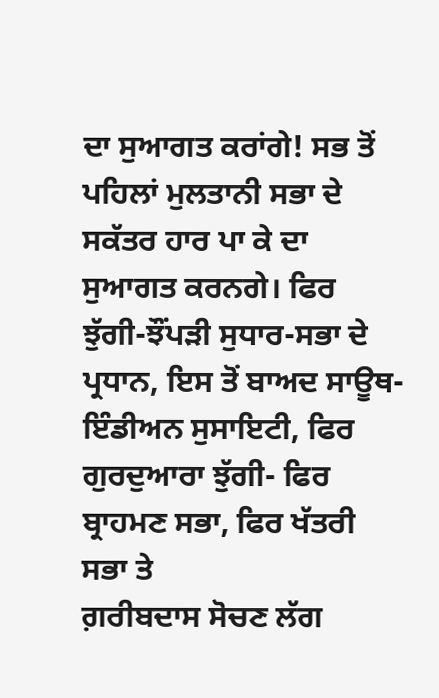ਦਾ ਸੁਆਗਤ ਕਰਾਂਗੇ! ਸਭ ਤੋਂ ਪਹਿਲਾਂ ਮੁਲਤਾਨੀ ਸਭਾ ਦੇ ਸਕੱਤਰ ਹਾਰ ਪਾ ਕੇ ਦਾ ਸੁਆਗਤ ਕਰਨਗੇ। ਫਿਰ ਝੁੱਗੀ-ਝੌਂਪੜੀ ਸੁਧਾਰ-ਸਭਾ ਦੇ ਪ੍ਰਧਾਨ, ਇਸ ਤੋਂ ਬਾਅਦ ਸਾਊਥ-ਇੰਡੀਅਨ ਸੁਸਾਇਟੀ, ਫਿਰ ਗੁਰਦੁਆਰਾ ਝੁੱਗੀ- ਫਿਰ ਬ੍ਰਾਹਮਣ ਸਭਾ, ਫਿਰ ਖੱਤਰੀ ਸਭਾ ਤੇ
ਗ਼ਰੀਬਦਾਸ ਸੋਚਣ ਲੱਗ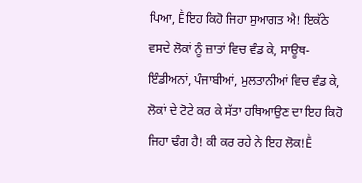ਪਿਆ, Ḕਇਹ ਕਿਹੋ ਜਿਹਾ ਸੁਆਗਤ ਐ! ਇਕੱਠੇ ਵਸਦੇ ਲੋਕਾਂ ਨੂੰ ਜ਼ਾਤਾਂ ਵਿਚ ਵੰਡ ਕੇ, ਸਾਊਥ-ਇੰਡੀਅਨਾਂ, ਪੰਜਾਬੀਆਂ, ਮੁਲਤਾਨੀਆਂ ਵਿਚ ਵੰਡ ਕੇ, ਲੋਕਾਂ ਦੇ ਟੋਟੇ ਕਰ ਕੇ ਸੱਤਾ ਹਥਿਆਉਣ ਦਾ ਇਹ ਕਿਹੋ ਜਿਹਾ ਢੰਗ ਹੈ! ਕੀ ਕਰ ਰਹੇ ਨੇ ਇਹ ਲੋਕ!Ḕ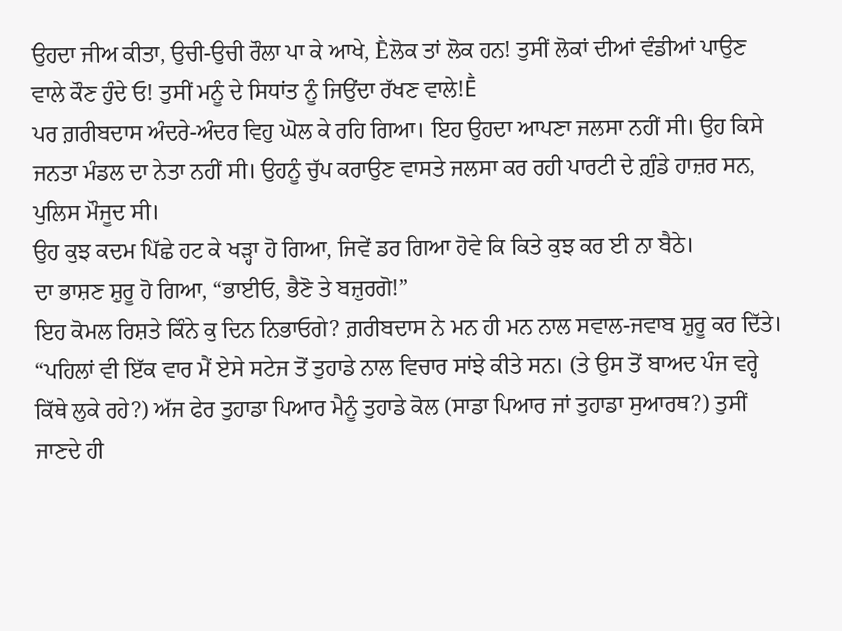ਉਹਦਾ ਜੀਅ ਕੀਤਾ, ਉਚੀ-ਉਚੀ ਰੌਲਾ ਪਾ ਕੇ ਆਖੇ, Ḕਲੋਕ ਤਾਂ ਲੋਕ ਹਨ! ਤੁਸੀਂ ਲੋਕਾਂ ਦੀਆਂ ਵੰਡੀਆਂ ਪਾਉਣ ਵਾਲੇ ਕੌਣ ਹੁੰਦੇ ਓ! ਤੁਸੀਂ ਮਨੂੰ ਦੇ ਸਿਧਾਂਤ ਨੂੰ ਜਿਉਂਦਾ ਰੱਖਣ ਵਾਲੇ!Ḕ
ਪਰ ਗ਼ਰੀਬਦਾਸ ਅੰਦਰੇ-ਅੰਦਰ ਵਿਹੁ ਘੋਲ ਕੇ ਰਹਿ ਗਿਆ। ਇਹ ਉਹਦਾ ਆਪਣਾ ਜਲਸਾ ਨਹੀਂ ਸੀ। ਉਹ ਕਿਸੇ ਜਨਤਾ ਮੰਡਲ ਦਾ ਨੇਤਾ ਨਹੀਂ ਸੀ। ਉਹਨੂੰ ਚੁੱਪ ਕਰਾਉਣ ਵਾਸਤੇ ਜਲਸਾ ਕਰ ਰਹੀ ਪਾਰਟੀ ਦੇ ਗ਼ੁੰਡੇ ਹਾਜ਼ਰ ਸਨ, ਪੁਲਿਸ ਮੌਜੂਦ ਸੀ।
ਉਹ ਕੁਝ ਕਦਮ ਪਿੱਛੇ ਹਟ ਕੇ ਖੜ੍ਹਾ ਹੋ ਗਿਆ, ਜਿਵੇਂ ਡਰ ਗਿਆ ਹੋਵੇ ਕਿ ਕਿਤੇ ਕੁਝ ਕਰ ਈ ਨਾ ਬੈਠੇ।
ਦਾ ਭਾਸ਼ਣ ਸ਼ੁਰੂ ਹੋ ਗਿਆ, “ਭਾਈਓ, ਭੈਣੋ ਤੇ ਬਜ਼ੁਰਗੋ!”
ਇਹ ਕੋਮਲ ਰਿਸ਼ਤੇ ਕਿੰਨੇ ਕੁ ਦਿਨ ਨਿਭਾਓਗੇ? ਗ਼ਰੀਬਦਾਸ ਨੇ ਮਨ ਹੀ ਮਨ ਨਾਲ ਸਵਾਲ-ਜਵਾਬ ਸ਼ੁਰੂ ਕਰ ਦਿੱਤੇ।
“ਪਹਿਲਾਂ ਵੀ ਇੱਕ ਵਾਰ ਮੈਂ ਏਸੇ ਸਟੇਜ ਤੋਂ ਤੁਹਾਡੇ ਨਾਲ ਵਿਚਾਰ ਸਾਂਝੇ ਕੀਤੇ ਸਨ। (ਤੇ ਉਸ ਤੋਂ ਬਾਅਦ ਪੰਜ ਵਰ੍ਹੇ ਕਿੱਥੇ ਲੁਕੇ ਰਹੇ?) ਅੱਜ ਫੇਰ ਤੁਹਾਡਾ ਪਿਆਰ ਮੈਨੂੰ ਤੁਹਾਡੇ ਕੋਲ (ਸਾਡਾ ਪਿਆਰ ਜਾਂ ਤੁਹਾਡਾ ਸੁਆਰਥ?) ਤੁਸੀਂ ਜਾਣਦੇ ਹੀ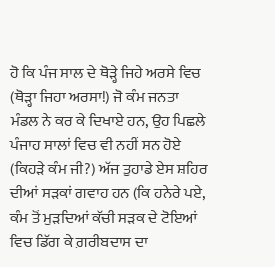ਹੋ ਕਿ ਪੰਜ ਸਾਲ ਦੇ ਥੋੜ੍ਹੇ ਜਿਹੇ ਅਰਸੇ ਵਿਚ (ਥੋੜ੍ਹਾ ਜਿਹਾ ਅਰਸਾ!) ਜੋ ਕੰਮ ਜਨਤਾ ਮੰਡਲ ਨੇ ਕਰ ਕੇ ਦਿਖਾਏ ਹਨ, ਉਹ ਪਿਛਲੇ ਪੰਜਾਹ ਸਾਲਾਂ ਵਿਚ ਵੀ ਨਹੀਂ ਸਨ ਹੋਏ (ਕਿਹੜੇ ਕੰਮ ਜੀ?) ਅੱਜ ਤੁਹਾਡੇ ਏਸ ਸ਼ਹਿਰ ਦੀਆਂ ਸੜਕਾਂ ਗਵਾਹ ਹਨ (ਕਿ ਹਨੇਰੇ ਪਏ, ਕੰਮ ਤੋਂ ਮੁੜਦਿਆਂ ਕੱਚੀ ਸੜਕ ਦੇ ਟੋਇਆਂ ਵਿਚ ਡਿੱਗ ਕੇ ਗ਼ਰੀਬਦਾਸ ਦਾ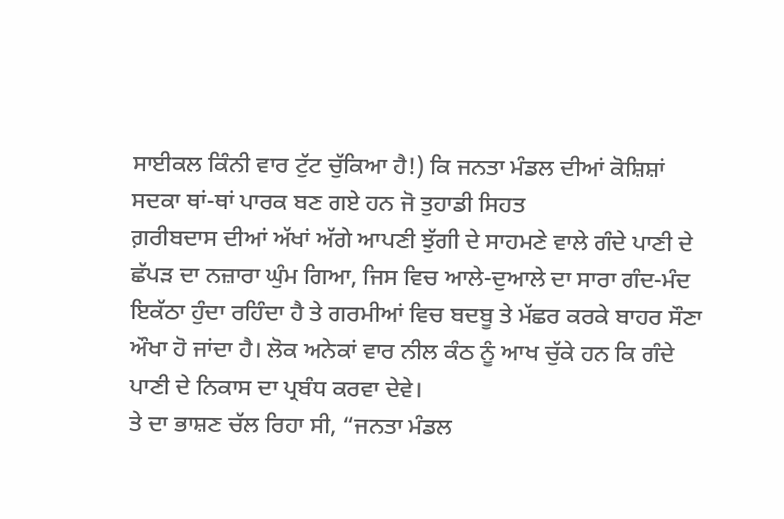ਸਾਈਕਲ ਕਿੰਨੀ ਵਾਰ ਟੁੱਟ ਚੁੱਕਿਆ ਹੈ!) ਕਿ ਜਨਤਾ ਮੰਡਲ ਦੀਆਂ ਕੋਸ਼ਿਸ਼ਾਂ ਸਦਕਾ ਥਾਂ-ਥਾਂ ਪਾਰਕ ਬਣ ਗਏ ਹਨ ਜੋ ਤੁਹਾਡੀ ਸਿਹਤ
ਗ਼ਰੀਬਦਾਸ ਦੀਆਂ ਅੱਖਾਂ ਅੱਗੇ ਆਪਣੀ ਝੁੱਗੀ ਦੇ ਸਾਹਮਣੇ ਵਾਲੇ ਗੰਦੇ ਪਾਣੀ ਦੇ ਛੱਪੜ ਦਾ ਨਜ਼ਾਰਾ ਘੁੰਮ ਗਿਆ, ਜਿਸ ਵਿਚ ਆਲੇ-ਦੁਆਲੇ ਦਾ ਸਾਰਾ ਗੰਦ-ਮੰਦ ਇਕੱਠਾ ਹੁੰਦਾ ਰਹਿੰਦਾ ਹੈ ਤੇ ਗਰਮੀਆਂ ਵਿਚ ਬਦਬੂ ਤੇ ਮੱਛਰ ਕਰਕੇ ਬਾਹਰ ਸੌਣਾ ਔਖਾ ਹੋ ਜਾਂਦਾ ਹੈ। ਲੋਕ ਅਨੇਕਾਂ ਵਾਰ ਨੀਲ ਕੰਠ ਨੂੰ ਆਖ ਚੁੱਕੇ ਹਨ ਕਿ ਗੰਦੇ ਪਾਣੀ ਦੇ ਨਿਕਾਸ ਦਾ ਪ੍ਰਬੰਧ ਕਰਵਾ ਦੇਵੇ।
ਤੇ ਦਾ ਭਾਸ਼ਣ ਚੱਲ ਰਿਹਾ ਸੀ, “ਜਨਤਾ ਮੰਡਲ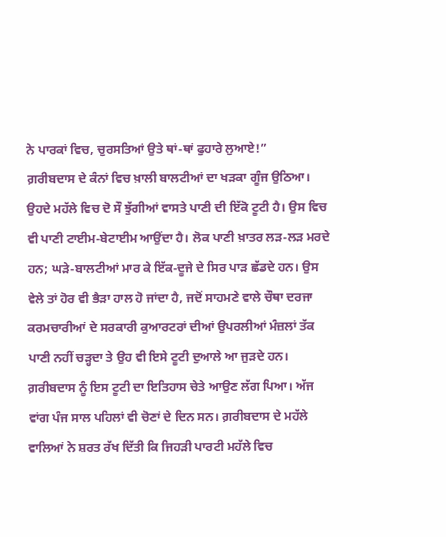ਨੇ ਪਾਰਕਾਂ ਵਿਚ, ਚੁਰਸਤਿਆਂ ਉਤੇ ਥਾਂ-ਥਾਂ ਫੁਹਾਰੇ ਲੁਆਏ!”
ਗ਼ਰੀਬਦਾਸ ਦੇ ਕੰਨਾਂ ਵਿਚ ਖ਼ਾਲੀ ਬਾਲਟੀਆਂ ਦਾ ਖੜਕਾ ਗੂੰਜ ਉਠਿਆ। ਉਹਦੇ ਮਹੱਲੇ ਵਿਚ ਦੋ ਸੌ ਝੁੱਗੀਆਂ ਵਾਸਤੇ ਪਾਣੀ ਦੀ ਇੱਕੋ ਟੂਟੀ ਹੈ। ਉਸ ਵਿਚ ਵੀ ਪਾਣੀ ਟਾਈਮ-ਬੇਟਾਈਮ ਆਉਂਦਾ ਹੈ। ਲੋਕ ਪਾਣੀ ਖ਼ਾਤਰ ਲੜ-ਲੜ ਮਰਦੇ ਹਨ; ਘੜੇ-ਬਾਲਟੀਆਂ ਮਾਰ ਕੇ ਇੱਕ-ਦੂਜੇ ਦੇ ਸਿਰ ਪਾੜ ਛੱਡਦੇ ਹਨ। ਉਸ ਵੇਲੇ ਤਾਂ ਹੋਰ ਵੀ ਭੈੜਾ ਹਾਲ ਹੋ ਜਾਂਦਾ ਹੈ, ਜਦੋਂ ਸਾਹਮਣੇ ਵਾਲੇ ਚੌਥਾ ਦਰਜਾ ਕਰਮਚਾਰੀਆਂ ਦੇ ਸਰਕਾਰੀ ਕੁਆਰਟਰਾਂ ਦੀਆਂ ਉਪਰਲੀਆਂ ਮੰਜ਼ਲਾਂ ਤੱਕ ਪਾਣੀ ਨਹੀਂ ਚੜ੍ਹਦਾ ਤੇ ਉਹ ਵੀ ਇਸੇ ਟੂਟੀ ਦੁਆਲੇ ਆ ਜੁੜਦੇ ਹਨ।
ਗ਼ਰੀਬਦਾਸ ਨੂੰ ਇਸ ਟੂਟੀ ਦਾ ਇਤਿਹਾਸ ਚੇਤੇ ਆਉਣ ਲੱਗ ਪਿਆ। ਅੱਜ ਵਾਂਗ ਪੰਜ ਸਾਲ ਪਹਿਲਾਂ ਵੀ ਚੋਣਾਂ ਦੇ ਦਿਨ ਸਨ। ਗ਼ਰੀਬਦਾਸ ਦੇ ਮਹੱਲੇ ਵਾਲਿਆਂ ਨੇ ਸ਼ਰਤ ਰੱਖ ਦਿੱਤੀ ਕਿ ਜਿਹੜੀ ਪਾਰਟੀ ਮਹੱਲੇ ਵਿਚ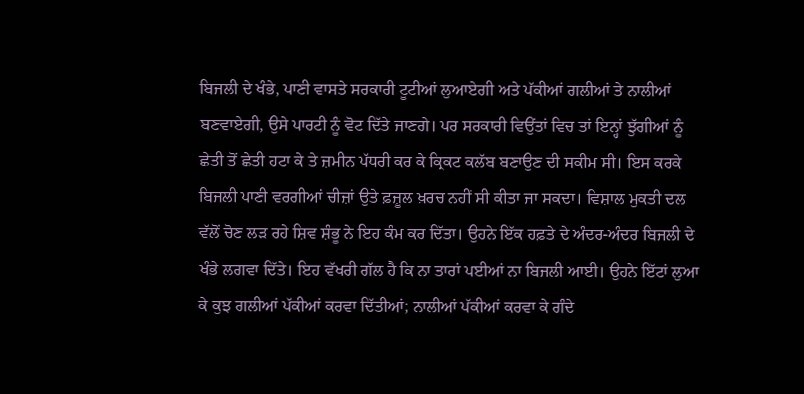ਬਿਜਲੀ ਦੇ ਖੰਭੇ, ਪਾਣੀ ਵਾਸਤੇ ਸਰਕਾਰੀ ਟੂਟੀਆਂ ਲੁਆਏਗੀ ਅਤੇ ਪੱਕੀਆਂ ਗਲੀਆਂ ਤੇ ਨਾਲੀਆਂ ਬਣਵਾਏਗੀ, ਉਸੇ ਪਾਰਟੀ ਨੂੰ ਵੋਟ ਦਿੱਤੇ ਜਾਣਗੇ। ਪਰ ਸਰਕਾਰੀ ਵਿਉਂਤਾਂ ਵਿਚ ਤਾਂ ਇਨ੍ਹਾਂ ਝੁੱਗੀਆਂ ਨੂੰ ਛੇਤੀ ਤੋਂ ਛੇਤੀ ਹਟਾ ਕੇ ਤੇ ਜ਼ਮੀਨ ਪੱਧਰੀ ਕਰ ਕੇ ਕ੍ਰਿਕਟ ਕਲੱਬ ਬਣਾਉਣ ਦੀ ਸਕੀਮ ਸੀ। ਇਸ ਕਰਕੇ ਬਿਜਲੀ ਪਾਣੀ ਵਰਗੀਆਂ ਚੀਜ਼ਾਂ ਉਤੇ ਫ਼ਜ਼ੂਲ ਖ਼ਰਚ ਨਹੀਂ ਸੀ ਕੀਤਾ ਜਾ ਸਕਦਾ। ਵਿਸ਼ਾਲ ਮੁਕਤੀ ਦਲ ਵੱਲੋਂ ਚੋਣ ਲੜ ਰਹੇ ਸ਼ਿਵ ਸ਼ੰਭੂ ਨੇ ਇਹ ਕੰਮ ਕਰ ਦਿੱਤਾ। ਉਹਨੇ ਇੱਕ ਹਫ਼ਤੇ ਦੇ ਅੰਦਰ-ਅੰਦਰ ਬਿਜਲੀ ਦੇ ਖੰਭੇ ਲਗਵਾ ਦਿੱਤੇ। ਇਹ ਵੱਖਰੀ ਗੱਲ ਹੈ ਕਿ ਨਾ ਤਾਰਾਂ ਪਈਆਂ ਨਾ ਬਿਜਲੀ ਆਈ। ਉਹਨੇ ਇੱਟਾਂ ਲੁਆ ਕੇ ਕੁਝ ਗਲੀਆਂ ਪੱਕੀਆਂ ਕਰਵਾ ਦਿੱਤੀਆਂ; ਨਾਲੀਆਂ ਪੱਕੀਆਂ ਕਰਵਾ ਕੇ ਗੰਦੇ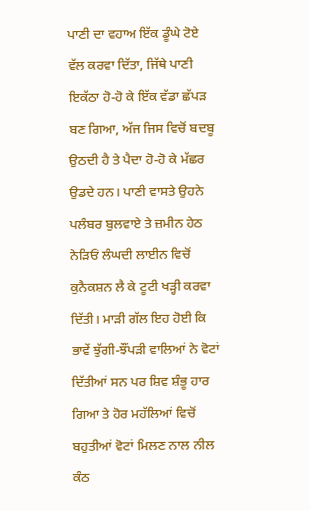ਪਾਣੀ ਦਾ ਵਹਾਅ ਇੱਕ ਡੂੰਘੇ ਟੋਏ ਵੱਲ ਕਰਵਾ ਦਿੱਤਾ, ਜਿੱਥੇ ਪਾਣੀ ਇਕੱਠਾ ਹੋ-ਹੋ ਕੇ ਇੱਕ ਵੱਡਾ ਛੱਪੜ ਬਣ ਗਿਆ, ਅੱਜ ਜਿਸ ਵਿਚੋਂ ਬਦਬੂ ਉਠਦੀ ਹੈ ਤੇ ਪੈਦਾ ਹੋ-ਹੋ ਕੇ ਮੱਛਰ ਉਡਦੇ ਹਨ। ਪਾਣੀ ਵਾਸਤੇ ਉਹਨੇ ਪਲੰਬਰ ਬੁਲਵਾਏ ਤੇ ਜ਼ਮੀਨ ਹੇਠ ਨੇੜਿਓਂ ਲੰਘਦੀ ਲਾਈਨ ਵਿਚੋਂ ਕੁਨੈਕਸ਼ਨ ਲੈ ਕੇ ਟੂਟੀ ਖੜ੍ਹੀ ਕਰਵਾ ਦਿੱਤੀ। ਮਾੜੀ ਗੱਲ ਇਹ ਹੋਈ ਕਿ ਭਾਵੇਂ ਝੁੱਗੀ-ਝੌਂਪੜੀ ਵਾਲਿਆਂ ਨੇ ਵੋਟਾਂ ਦਿੱਤੀਆਂ ਸਨ ਪਰ ਸ਼ਿਵ ਸ਼ੰਭੂ ਹਾਰ ਗਿਆ ਤੇ ਹੋਰ ਮਹੱਲਿਆਂ ਵਿਚੋਂ ਬਹੁਤੀਆਂ ਵੋਟਾਂ ਮਿਲਣ ਨਾਲ ਨੀਲ ਕੰਠ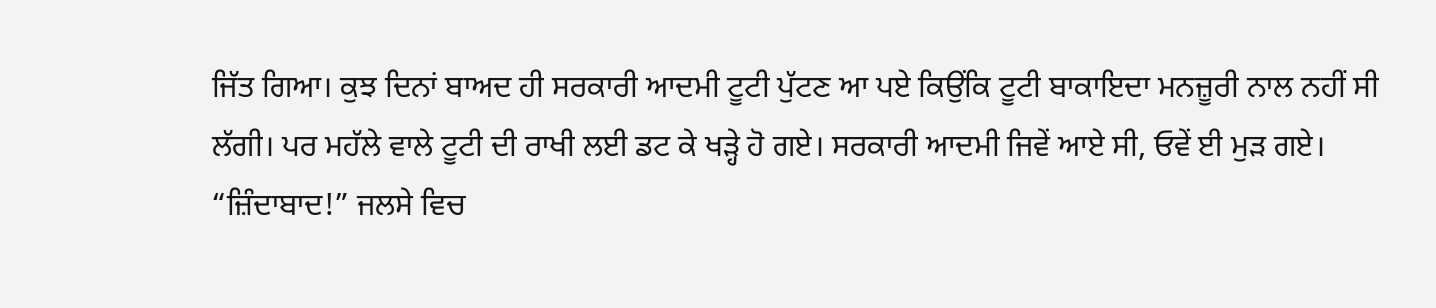ਜਿੱਤ ਗਿਆ। ਕੁਝ ਦਿਨਾਂ ਬਾਅਦ ਹੀ ਸਰਕਾਰੀ ਆਦਮੀ ਟੂਟੀ ਪੁੱਟਣ ਆ ਪਏ ਕਿਉਂਕਿ ਟੂਟੀ ਬਾਕਾਇਦਾ ਮਨਜ਼ੂਰੀ ਨਾਲ ਨਹੀਂ ਸੀ ਲੱਗੀ। ਪਰ ਮਹੱਲੇ ਵਾਲੇ ਟੂਟੀ ਦੀ ਰਾਖੀ ਲਈ ਡਟ ਕੇ ਖੜ੍ਹੇ ਹੋ ਗਏ। ਸਰਕਾਰੀ ਆਦਮੀ ਜਿਵੇਂ ਆਏ ਸੀ, ਓਵੇਂ ਈ ਮੁੜ ਗਏ।
“ਜ਼ਿੰਦਾਬਾਦ!” ਜਲਸੇ ਵਿਚ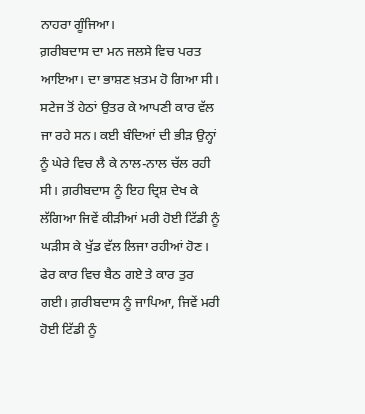ਨਾਹਰਾ ਗੂੰਜਿਆ।
ਗ਼ਰੀਬਦਾਸ ਦਾ ਮਨ ਜਲਸੇ ਵਿਚ ਪਰਤ ਆਇਆ। ਦਾ ਭਾਸ਼ਣ ਖ਼ਤਮ ਹੋ ਗਿਆ ਸੀ। ਸਟੇਜ ਤੋਂ ਹੇਠਾਂ ਉਤਰ ਕੇ ਆਪਣੀ ਕਾਰ ਵੱਲ ਜਾ ਰਹੇ ਸਨ। ਕਈ ਬੰਦਿਆਂ ਦੀ ਭੀੜ ਉਨ੍ਹਾਂ ਨੂੰ ਘੇਰੇ ਵਿਚ ਲੈ ਕੇ ਨਾਲ-ਨਾਲ ਚੱਲ ਰਹੀ ਸੀ। ਗ਼ਰੀਬਦਾਸ ਨੂੰ ਇਹ ਦ੍ਰਿਸ਼ ਦੇਖ ਕੇ ਲੱਗਿਆ ਜਿਵੇਂ ਕੀੜੀਆਂ ਮਰੀ ਹੋਈ ਟਿੱਡੀ ਨੂੰ ਘੜੀਸ ਕੇ ਖੁੱਡ ਵੱਲ ਲਿਜਾ ਰਹੀਆਂ ਹੋਣ। ਫੇਰ ਕਾਰ ਵਿਚ ਬੈਠ ਗਏ ਤੇ ਕਾਰ ਤੁਰ ਗਈ। ਗ਼ਰੀਬਦਾਸ ਨੂੰ ਜਾਪਿਆ, ਜਿਵੇਂ ਮਰੀ ਹੋਈ ਟਿੱਡੀ ਨੂੰ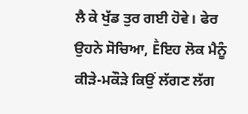ਲੈ ਕੇ ਖੁੱਡ ਤੁਰ ਗਈ ਹੋਵੇ। ਫੇਰ ਉਹਨੇ ਸੋਚਿਆ, Ḕਇਹ ਲੋਕ ਮੈਨੂੰ ਕੀੜੇ-ਮਕੌੜੇ ਕਿਉਂ ਲੱਗਣ ਲੱਗ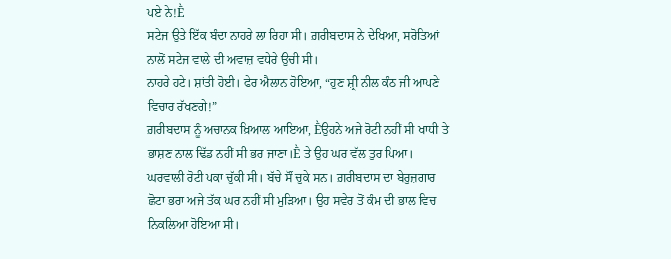ਪਏ ਨੇ!Ḕ
ਸਟੇਜ ਉਤੇ ਇੱਕ ਬੰਦਾ ਨਾਹਰੇ ਲਾ ਰਿਹਾ ਸੀ। ਗ਼ਰੀਬਦਾਸ ਨੇ ਦੇਖਿਆ, ਸਰੋਤਿਆਂ ਨਾਲੋਂ ਸਟੇਜ ਵਾਲੇ ਦੀ ਅਵਾਜ਼ ਵਧੇਰੇ ਉਚੀ ਸੀ।
ਨਾਹਰੇ ਹਟੇ। ਸ਼ਾਂਤੀ ਹੋਈ। ਫੇਰ ਐਲਾਨ ਹੋਇਆ, “ਹੁਣ ਸ਼੍ਰੀ ਨੀਲ ਕੰਠ ਜੀ ਆਪਣੇ ਵਿਚਾਰ ਰੱਖਣਗੇ!”
ਗ਼ਰੀਬਦਾਸ ਨੂੰ ਅਚਾਨਕ ਖ਼ਿਆਲ ਆਇਆ, Ḕਉਹਨੇ ਅਜੇ ਰੋਟੀ ਨਹੀਂ ਸੀ ਖਾਧੀ ਤੇ ਭਾਸ਼ਣ ਨਾਲ ਢਿੱਡ ਨਹੀਂ ਸੀ ਭਰ ਜਾਣਾ।Ḕ ਤੇ ਉਹ ਘਰ ਵੱਲ ਤੁਰ ਪਿਆ।
ਘਰਵਾਲੀ ਰੋਟੀ ਪਕਾ ਚੁੱਕੀ ਸੀ। ਬੱਚੇ ਸੌਂ ਚੁਕੇ ਸਨ। ਗ਼ਰੀਬਦਾਸ ਦਾ ਬੇਰੁਜ਼ਗਾਰ ਛੋਟਾ ਭਰਾ ਅਜੇ ਤੱਕ ਘਰ ਨਹੀਂ ਸੀ ਮੁੜਿਆ। ਉਹ ਸਵੇਰ ਤੋਂ ਕੰਮ ਦੀ ਭਾਲ ਵਿਚ ਨਿਕਲਿਆ ਹੋਇਆ ਸੀ।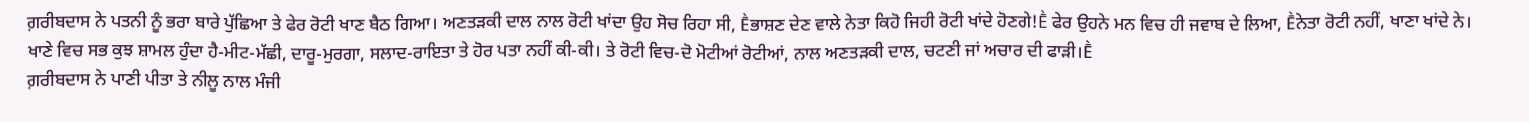ਗ਼ਰੀਬਦਾਸ ਨੇ ਪਤਨੀ ਨੂੰ ਭਰਾ ਬਾਰੇ ਪੁੱਛਿਆ ਤੇ ਫੇਰ ਰੋਟੀ ਖਾਣ ਬੈਠ ਗਿਆ। ਅਣਤੜਕੀ ਦਾਲ ਨਾਲ ਰੋਟੀ ਖਾਂਦਾ ਉਹ ਸੋਚ ਰਿਹਾ ਸੀ, Ḕਭਾਸ਼ਣ ਦੇਣ ਵਾਲੇ ਨੇਤਾ ਕਿਹੋ ਜਿਹੀ ਰੋਟੀ ਖਾਂਦੇ ਹੋਣਗੇ!Ḕ ਫੇਰ ਉਹਨੇ ਮਨ ਵਿਚ ਹੀ ਜਵਾਬ ਦੇ ਲਿਆ, Ḕਨੇਤਾ ਰੋਟੀ ਨਹੀਂ, ਖਾਣਾ ਖਾਂਦੇ ਨੇ। ਖਾਣੇ ਵਿਚ ਸਭ ਕੁਝ ਸ਼ਾਮਲ ਹੁੰਦਾ ਹੈ-ਮੀਟ-ਮੱਛੀ, ਦਾਰੂ-ਮੁਰਗਾ, ਸਲਾਦ-ਰਾਇਤਾ ਤੇ ਹੋਰ ਪਤਾ ਨਹੀਂ ਕੀ-ਕੀ। ਤੇ ਰੋਟੀ ਵਿਚ-ਦੋ ਮੋਟੀਆਂ ਰੋਟੀਆਂ, ਨਾਲ ਅਣਤੜਕੀ ਦਾਲ, ਚਟਣੀ ਜਾਂ ਅਚਾਰ ਦੀ ਫਾੜੀ।Ḕ
ਗ਼ਰੀਬਦਾਸ ਨੇ ਪਾਣੀ ਪੀਤਾ ਤੇ ਨੀਲੂ ਨਾਲ ਮੰਜੀ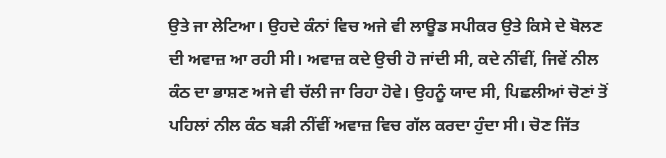ਉਤੇ ਜਾ ਲੇਟਿਆ। ਉਹਦੇ ਕੰਨਾਂ ਵਿਚ ਅਜੇ ਵੀ ਲਾਊਡ ਸਪੀਕਰ ਉਤੇ ਕਿਸੇ ਦੇ ਬੋਲਣ ਦੀ ਅਵਾਜ਼ ਆ ਰਹੀ ਸੀ। ਅਵਾਜ਼ ਕਦੇ ਉਚੀ ਹੋ ਜਾਂਦੀ ਸੀ, ਕਦੇ ਨੀਂਵੀਂ, ਜਿਵੇਂ ਨੀਲ ਕੰਠ ਦਾ ਭਾਸ਼ਣ ਅਜੇ ਵੀ ਚੱਲੀ ਜਾ ਰਿਹਾ ਹੋਵੇ। ਉਹਨੂੰ ਯਾਦ ਸੀ, ਪਿਛਲੀਆਂ ਚੋਣਾਂ ਤੋਂ ਪਹਿਲਾਂ ਨੀਲ ਕੰਠ ਬੜੀ ਨੀਂਵੀਂ ਅਵਾਜ਼ ਵਿਚ ਗੱਲ ਕਰਦਾ ਹੁੰਦਾ ਸੀ। ਚੋਣ ਜਿੱਤ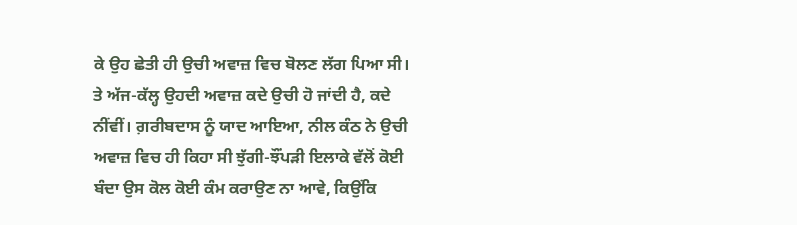ਕੇ ਉਹ ਛੇਤੀ ਹੀ ਉਚੀ ਅਵਾਜ਼ ਵਿਚ ਬੋਲਣ ਲੱਗ ਪਿਆ ਸੀ। ਤੇ ਅੱਜ-ਕੱਲ੍ਹ ਉਹਦੀ ਅਵਾਜ਼ ਕਦੇ ਉਚੀ ਹੋ ਜਾਂਦੀ ਹੈ, ਕਦੇ ਨੀਂਵੀਂ। ਗ਼ਰੀਬਦਾਸ ਨੂੰ ਯਾਦ ਆਇਆ, ਨੀਲ ਕੰਠ ਨੇ ਉਚੀ ਅਵਾਜ਼ ਵਿਚ ਹੀ ਕਿਹਾ ਸੀ ਝੁੱਗੀ-ਝੌਂਪੜੀ ਇਲਾਕੇ ਵੱਲੋਂ ਕੋਈ ਬੰਦਾ ਉਸ ਕੋਲ ਕੋਈ ਕੰਮ ਕਰਾਉਣ ਨਾ ਆਵੇ, ਕਿਉਂਕਿ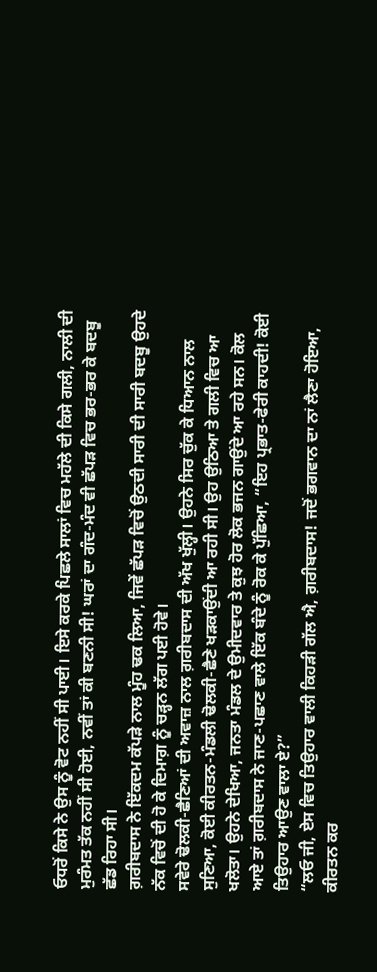ਓਧਰੋਂ ਕਿਸੇ ਨੇ ਉਸ ਨੂੰ ਵੋਟ ਨਹੀਂ ਸੀ ਪਾਈ। ਇਸੇ ਕਰਕੇ ਪਿਛਲੇ ਸਾਲਾਂ ਵਿਚ ਮਹੱਲੇ ਦੀ ਕਿਸੇ ਗਲੀ, ਨਾਲੀ ਦੀ ਮੁਰੰਮਤ ਤੱਕ ਨਹੀਂ ਸੀ ਹੋਈ, ਨਵੀਂ ਤਾਂ ਕੀ ਬਣਨੀ ਸੀ! ਘਰਾਂ ਦਾ ਗੰਦ-ਮੰਦ ਵੀ ਛੱਪੜ ਵਿਚ ਭਰ-ਭਰ ਕੇ ਬਦਬੂ ਛੱਡ ਰਿਹਾ ਸੀ।
ਗ਼ਰੀਬਦਾਸ ਨੇ ਇੱਕਦਮ ਕੱਪੜੇ ਨਾਲ ਮੂੰਹ ਢਕ ਲਿਆ, ਜਿਵੇਂ ਛੱਪੜ ਵਿਚੋਂ ਉਠਦੀ ਸਾਰੀ ਦੀ ਸਾਰੀ ਬਦਬੂ ਉਹਦੇ ਨੱਕ ਵਿਚੋਂ ਦੀ ਹੋ ਕੇ ਦਿਮਾਗ਼ ਨੂੰ ਚੜ੍ਹਨ ਲੱਗ ਪਈ ਹੋਵੇ।
ਸਵੇਰੇ ਢੋਲਕੀ-ਛੈਣਿਆਂ ਦੀ ਅਵਾਜ਼ ਨਾਲ ਗ਼ਰੀਬਦਾਸ ਦੀ ਅੱਖ ਖੁੱਲ੍ਹੀ। ਉਹਨੇ ਸਿਰ ਚੁੱਕ ਕੇ ਧਿਆਨ ਨਾਲ ਸੁਣਿਆ, ਕੋਈ ਕੀਰਤਨ-ਮੰਡਲੀ ਢੋਲਕੀ-ਛੈਣੇ ਖੜਕਾਉਂਦੀ ਆ ਰਹੀ ਸੀ। ਉਹ ਉਠਿਆ ਤੇ ਗਲੀ ਵਿਚ ਆ ਖਲੋਤਾ। ਉਹਨੇ ਦੇਖਿਆ, ਜਨਤਾ ਮੰਡਲ ਦੇ ਉਮੀਦਵਾਰ ਤੇ ਕੁਝ ਹੋਰ ਲੋਕ ਭਜਨ ਗਾਉਂਦੇ ਆ ਰਹੇ ਸਨ। ਕੋਲ ਆਏ ਤਾਂ ਗ਼ਰੀਬਦਾਸ ਨੇ ਜਾਣ-ਪਛਾਣ ਵਾਲੇ ਇੱਕ ਬੰਦੇ ਨੂੰ ਰੋਕ ਕੇ ਪੁੱਛਿਆ, “ਇਹ ਪ੍ਰਭਾਤ-ਫੇਰੀ ਕਾਹਦੀ! ਕੋਈ ਤਿਉਹਾਰ ਆਉਣ ਵਾਲਾ ਏ?”
“ਲਓ ਜੀ, ਏਸ ਵਿਚ ਤਿਉਹਾਰ ਵਾਲੀ ਕਿਹੜੀ ਗੱਲ ਐ, ਗ਼ਰੀਬਦਾਸ! ਜਦੋਂ ਭਗਵਾਨ ਦਾ ਨਾਂ ਲੈਣਾ ਹੋਇਆ, ਕੀਰਤਨ ਕਰ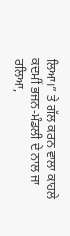ਲਿਆ।” ਤੇ ਗੱਲ ਕਰਨ ਵਾਲਾ ਕਾਹਲੇ ਕਦਮੀਂ ਭਜਨ-ਮੰਡਲੀ ਦੇ ਨਾਲ ਜਾ ਰਲਿਆ,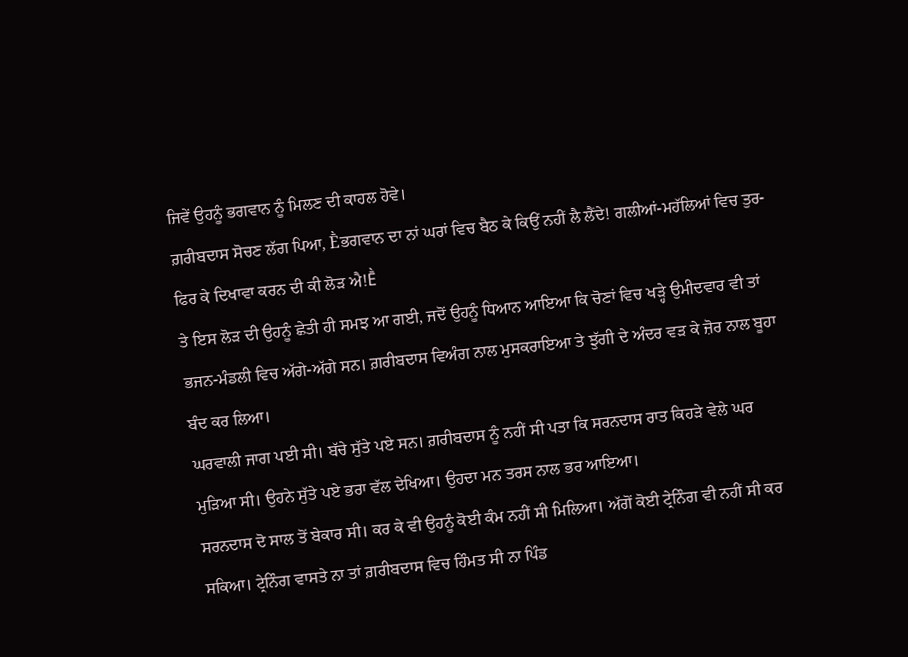ਜਿਵੇਂ ਉਹਨੂੰ ਭਗਵਾਨ ਨੂੰ ਮਿਲਣ ਦੀ ਕਾਹਲ ਹੋਵੇ।
ਗ਼ਰੀਬਦਾਸ ਸੋਚਣ ਲੱਗ ਪਿਆ, Ḕਭਗਵਾਨ ਦਾ ਨਾਂ ਘਰਾਂ ਵਿਚ ਬੈਠ ਕੇ ਕਿਉਂ ਨਹੀਂ ਲੈ ਲੈਂਦੇ! ਗਲੀਆਂ-ਮਹੱਲਿਆਂ ਵਿਚ ਤੁਰ-ਫਿਰ ਕੇ ਦਿਖਾਵਾ ਕਰਨ ਦੀ ਕੀ ਲੋੜ ਐ!Ḕ
ਤੇ ਇਸ ਲੋੜ ਦੀ ਉਹਨੂੰ ਛੇਤੀ ਹੀ ਸਮਝ ਆ ਗਈ, ਜਦੋਂ ਉਹਨੂੰ ਧਿਆਨ ਆਇਆ ਕਿ ਚੋਣਾਂ ਵਿਚ ਖੜ੍ਹੇ ਉਮੀਦਵਾਰ ਵੀ ਤਾਂ ਭਜਨ-ਮੰਡਲੀ ਵਿਚ ਅੱਗੇ-ਅੱਗੇ ਸਨ। ਗ਼ਰੀਬਦਾਸ ਵਿਅੰਗ ਨਾਲ ਮੁਸਕਰਾਇਆ ਤੇ ਝੁੱਗੀ ਦੇ ਅੰਦਰ ਵੜ ਕੇ ਜ਼ੋਰ ਨਾਲ ਬੂਹਾ ਬੰਦ ਕਰ ਲਿਆ।
ਘਰਵਾਲੀ ਜਾਗ ਪਈ ਸੀ। ਬੱਚੇ ਸੁੱਤੇ ਪਏ ਸਨ। ਗ਼ਰੀਬਦਾਸ ਨੂੰ ਨਹੀਂ ਸੀ ਪਤਾ ਕਿ ਸਰਨਦਾਸ ਰਾਤ ਕਿਹੜੇ ਵੇਲੇ ਘਰ ਮੁੜਿਆ ਸੀ। ਉਹਨੇ ਸੁੱਤੇ ਪਏ ਭਰਾ ਵੱਲ ਦੇਖਿਆ। ਉਹਦਾ ਮਨ ਤਰਸ ਨਾਲ ਭਰ ਆਇਆ।
ਸਰਨਦਾਸ ਦੋ ਸਾਲ ਤੋਂ ਬੇਕਾਰ ਸੀ। ਕਰ ਕੇ ਵੀ ਉਹਨੂੰ ਕੋਈ ਕੰਮ ਨਹੀਂ ਸੀ ਮਿਲਿਆ। ਅੱਗੋਂ ਕੋਈ ਟ੍ਰੇਨਿੰਗ ਵੀ ਨਹੀਂ ਸੀ ਕਰ ਸਕਿਆ। ਟ੍ਰੇਨਿੰਗ ਵਾਸਤੇ ਨਾ ਤਾਂ ਗ਼ਰੀਬਦਾਸ ਵਿਚ ਹਿੰਮਤ ਸੀ ਨਾ ਪਿੰਡ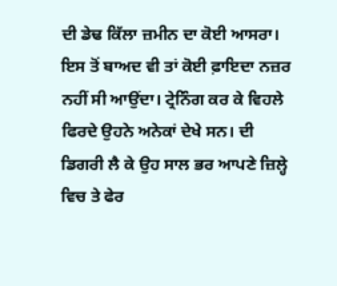ਦੀ ਡੇਢ ਕਿੱਲਾ ਜ਼ਮੀਨ ਦਾ ਕੋਈ ਆਸਰਾ। ਇਸ ਤੋਂ ਬਾਅਦ ਵੀ ਤਾਂ ਕੋਈ ਫ਼ਾਇਦਾ ਨਜ਼ਰ ਨਹੀਂ ਸੀ ਆਉਂਦਾ। ਟ੍ਰੇਨਿੰਗ ਕਰ ਕੇ ਵਿਹਲੇ ਫਿਰਦੇ ਉਹਨੇ ਅਨੇਕਾਂ ਦੇਖੇ ਸਨ। ਦੀ ਡਿਗਰੀ ਲੈ ਕੇ ਉਹ ਸਾਲ ਭਰ ਆਪਣੇ ਜ਼ਿਲ੍ਹੇ ਵਿਚ ਤੇ ਫੇਰ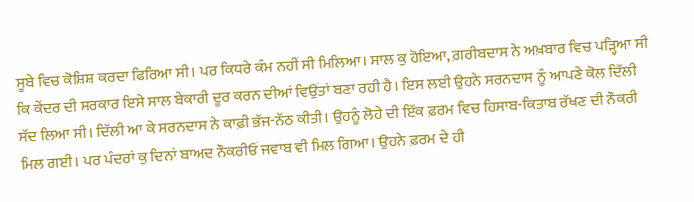ਸੂਬੇ ਵਿਚ ਕੋਸ਼ਿਸ਼ ਕਰਦਾ ਫਿਰਿਆ ਸੀ। ਪਰ ਕਿਧਰੇ ਕੰਮ ਨਹੀਂ ਸੀ ਮਿਲਿਆ। ਸਾਲ ਕੁ ਹੋਇਆ, ਗ਼ਰੀਬਦਾਸ ਨੇ ਅਖ਼ਬਾਰ ਵਿਚ ਪੜ੍ਹਿਆ ਸੀ ਕਿ ਕੇਂਦਰ ਦੀ ਸਰਕਾਰ ਇਸੇ ਸਾਲ ਬੇਕਾਰੀ ਦੂਰ ਕਰਨ ਦੀਆਂ ਵਿਉਂਤਾਂ ਬਣਾ ਰਹੀ ਹੈ। ਇਸ ਲਈ ਉਹਨੇ ਸਰਨਦਾਸ ਨੂੰ ਆਪਣੇ ਕੋਲ ਦਿੱਲੀ ਸੱਦ ਲਿਆ ਸੀ। ਦਿੱਲੀ ਆ ਕੇ ਸਰਨਦਾਸ ਨੇ ਕਾਫ਼ੀ ਭੱਜ-ਨੱਠ ਕੀਤੀ। ਉਹਨੂੰ ਲੋਹੇ ਦੀ ਇੱਕ ਫ਼ਰਮ ਵਿਚ ਹਿਸਾਬ-ਕਿਤਾਬ ਰੱਖਣ ਦੀ ਨੌਕਰੀ ਮਿਲ ਗਈ। ਪਰ ਪੰਦਰਾਂ ਕੁ ਦਿਨਾਂ ਬਾਅਦ ਨੌਕਰੀਓਂ ਜਵਾਬ ਵੀ ਮਿਲ ਗਿਆ। ਉਹਨੇ ਫ਼ਰਮ ਦੇ ਹੀ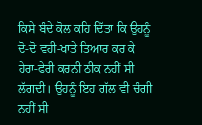ਕਿਸੇ ਬੰਦੇ ਕੋਲ ਕਹਿ ਦਿੱਤਾ ਕਿ ਉਹਨੂੰ ਦੋ-ਦੋ ਵਹੀ-ਖਾਤੇ ਤਿਆਰ ਕਰ ਕੇ ਹੇਰਾ-ਫੇਰੀ ਕਰਨੀ ਠੀਕ ਨਹੀਂ ਸੀ ਲੱਗਦੀ। ਉਹਨੂੰ ਇਹ ਗੱਲ ਵੀ ਚੰਗੀ ਨਹੀਂ ਸੀ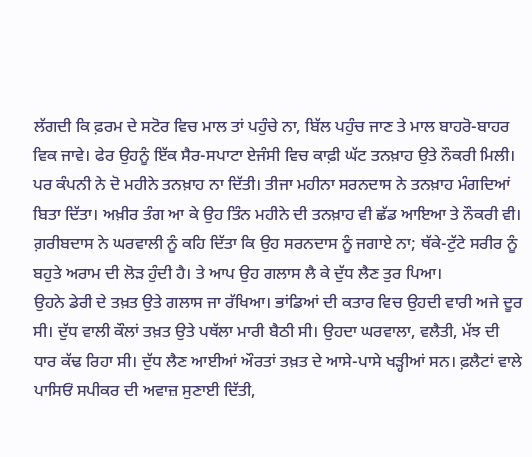ਲੱਗਦੀ ਕਿ ਫ਼ਰਮ ਦੇ ਸਟੋਰ ਵਿਚ ਮਾਲ ਤਾਂ ਪਹੁੰਚੇ ਨਾ, ਬਿੱਲ ਪਹੁੰਚ ਜਾਣ ਤੇ ਮਾਲ ਬਾਹਰੋ-ਬਾਹਰ ਵਿਕ ਜਾਵੇ। ਫੇਰ ਉਹਨੂੰ ਇੱਕ ਸੈਰ-ਸਪਾਟਾ ਏਜੰਸੀ ਵਿਚ ਕਾਫ਼ੀ ਘੱਟ ਤਨਖ਼ਾਹ ਉਤੇ ਨੌਕਰੀ ਮਿਲੀ। ਪਰ ਕੰਪਨੀ ਨੇ ਦੋ ਮਹੀਨੇ ਤਨਖ਼ਾਹ ਨਾ ਦਿੱਤੀ। ਤੀਜਾ ਮਹੀਨਾ ਸਰਨਦਾਸ ਨੇ ਤਨਖ਼ਾਹ ਮੰਗਦਿਆਂ ਬਿਤਾ ਦਿੱਤਾ। ਅਖ਼ੀਰ ਤੰਗ ਆ ਕੇ ਉਹ ਤਿੰਨ ਮਹੀਨੇ ਦੀ ਤਨਖ਼ਾਹ ਵੀ ਛੱਡ ਆਇਆ ਤੇ ਨੌਕਰੀ ਵੀ।
ਗ਼ਰੀਬਦਾਸ ਨੇ ਘਰਵਾਲੀ ਨੂੰ ਕਹਿ ਦਿੱਤਾ ਕਿ ਉਹ ਸਰਨਦਾਸ ਨੂੰ ਜਗਾਏ ਨਾ; ਥੱਕੇ-ਟੁੱਟੇ ਸਰੀਰ ਨੂੰ ਬਹੁਤੇ ਅਰਾਮ ਦੀ ਲੋੜ ਹੁੰਦੀ ਹੈ। ਤੇ ਆਪ ਉਹ ਗਲਾਸ ਲੈ ਕੇ ਦੁੱਧ ਲੈਣ ਤੁਰ ਪਿਆ।
ਉਹਨੇ ਡੇਰੀ ਦੇ ਤਖ਼ਤ ਉਤੇ ਗਲਾਸ ਜਾ ਰੱਖਿਆ। ਭਾਂਡਿਆਂ ਦੀ ਕਤਾਰ ਵਿਚ ਉਹਦੀ ਵਾਰੀ ਅਜੇ ਦੂਰ ਸੀ। ਦੁੱਧ ਵਾਲੀ ਕੌਲਾਂ ਤਖ਼ਤ ਉਤੇ ਪਥੱਲਾ ਮਾਰੀ ਬੈਠੀ ਸੀ। ਉਹਦਾ ਘਰਵਾਲਾ, ਵਲੈਤੀ, ਮੱਝ ਦੀ ਧਾਰ ਕੱਢ ਰਿਹਾ ਸੀ। ਦੁੱਧ ਲੈਣ ਆਈਆਂ ਔਰਤਾਂ ਤਖ਼ਤ ਦੇ ਆਸੇ-ਪਾਸੇ ਖੜ੍ਹੀਆਂ ਸਨ। ਫ਼ਲੈਟਾਂ ਵਾਲੇ ਪਾਸਿਓਂ ਸਪੀਕਰ ਦੀ ਅਵਾਜ਼ ਸੁਣਾਈ ਦਿੱਤੀ,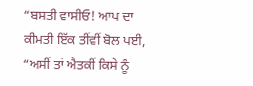“ਬਸਤੀ ਵਾਸੀਓ! ਆਪ ਦਾ ਕੀਮਤੀ ਇੱਕ ਤੀਂਵੀਂ ਬੋਲ ਪਈ, “ਅਸੀਂ ਤਾਂ ਐਤਕੀਂ ਕਿਸੇ ਨੂੰ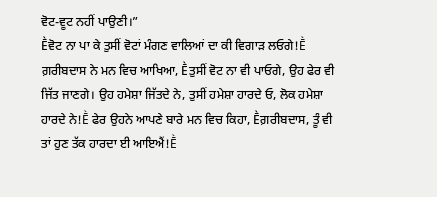ਵੋਟ-ਵੂਟ ਨਹੀਂ ਪਾਉਣੀ।”
Ḕਵੋਟ ਨਾ ਪਾ ਕੇ ਤੁਸੀਂ ਵੋਟਾਂ ਮੰਗਣ ਵਾਲਿਆਂ ਦਾ ਕੀ ਵਿਗਾੜ ਲਓਗੇ!Ḕ ਗ਼ਰੀਬਦਾਸ ਨੇ ਮਨ ਵਿਚ ਆਖਿਆ, Ḕਤੁਸੀਂ ਵੋਟ ਨਾ ਵੀ ਪਾਓਗੇ, ਉਹ ਫੇਰ ਵੀ ਜਿੱਤ ਜਾਣਗੇ। ਉਹ ਹਮੇਸ਼ਾ ਜਿੱਤਦੇ ਨੇ, ਤੁਸੀਂ ਹਮੇਸ਼ਾ ਹਾਰਦੇ ਓ, ਲੋਕ ਹਮੇਸ਼ਾ ਹਾਰਦੇ ਨੇ!Ḕ ਫੇਰ ਉਹਨੇ ਆਪਣੇ ਬਾਰੇ ਮਨ ਵਿਚ ਕਿਹਾ, Ḕਗ਼ਰੀਬਦਾਸ, ਤੂੰ ਵੀ ਤਾਂ ਹੁਣ ਤੱਕ ਹਾਰਦਾ ਈ ਆਇਐਂ!Ḕ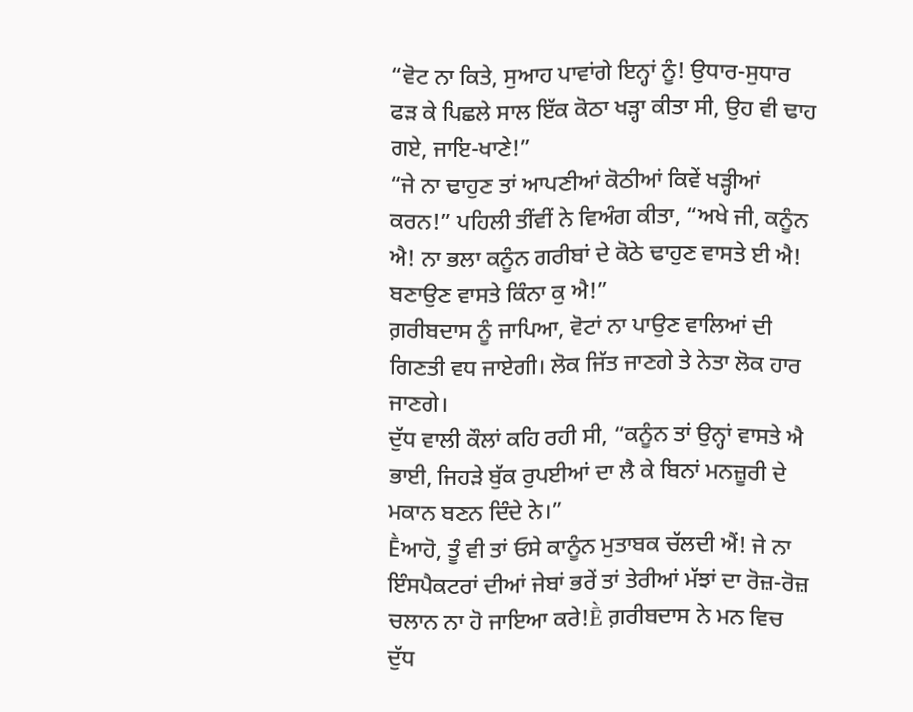“ਵੋਟ ਨਾ ਕਿਤੇ, ਸੁਆਹ ਪਾਵਾਂਗੇ ਇਨ੍ਹਾਂ ਨੂੰ! ਉਧਾਰ-ਸੁਧਾਰ ਫੜ ਕੇ ਪਿਛਲੇ ਸਾਲ ਇੱਕ ਕੋਠਾ ਖੜ੍ਹਾ ਕੀਤਾ ਸੀ, ਉਹ ਵੀ ਢਾਹ ਗਏ, ਜਾਇ-ਖਾਣੇ!”
“ਜੇ ਨਾ ਢਾਹੁਣ ਤਾਂ ਆਪਣੀਆਂ ਕੋਠੀਆਂ ਕਿਵੇਂ ਖੜ੍ਹੀਆਂ ਕਰਨ!” ਪਹਿਲੀ ਤੀਂਵੀਂ ਨੇ ਵਿਅੰਗ ਕੀਤਾ, “ਅਖੇ ਜੀ, ਕਨੂੰਨ ਐ! ਨਾ ਭਲਾ ਕਨੂੰਨ ਗਰੀਬਾਂ ਦੇ ਕੋਠੇ ਢਾਹੁਣ ਵਾਸਤੇ ਈ ਐ! ਬਣਾਉਣ ਵਾਸਤੇ ਕਿੰਨਾ ਕੁ ਐ!”
ਗ਼ਰੀਬਦਾਸ ਨੂੰ ਜਾਪਿਆ, ਵੋਟਾਂ ਨਾ ਪਾਉਣ ਵਾਲਿਆਂ ਦੀ ਗਿਣਤੀ ਵਧ ਜਾਏਗੀ। ਲੋਕ ਜਿੱਤ ਜਾਣਗੇ ਤੇ ਨੇਤਾ ਲੋਕ ਹਾਰ ਜਾਣਗੇ।
ਦੁੱਧ ਵਾਲੀ ਕੌਲਾਂ ਕਹਿ ਰਹੀ ਸੀ, “ਕਨੂੰਨ ਤਾਂ ਉਨ੍ਹਾਂ ਵਾਸਤੇ ਐ ਭਾਈ, ਜਿਹੜੇ ਬੁੱਕ ਰੁਪਈਆਂ ਦਾ ਲੈ ਕੇ ਬਿਨਾਂ ਮਨਜ਼ੂਰੀ ਦੇ ਮਕਾਨ ਬਣਨ ਦਿੰਦੇ ਨੇ।”
Ḕਆਹੋ, ਤੂੰ ਵੀ ਤਾਂ ਓਸੇ ਕਾਨੂੰਨ ਮੁਤਾਬਕ ਚੱਲਦੀ ਐਂ! ਜੇ ਨਾ ਇੰਸਪੈਕਟਰਾਂ ਦੀਆਂ ਜੇਬਾਂ ਭਰੇਂ ਤਾਂ ਤੇਰੀਆਂ ਮੱਝਾਂ ਦਾ ਰੋਜ਼-ਰੋਜ਼ ਚਲਾਨ ਨਾ ਹੋ ਜਾਇਆ ਕਰੇ!Ḕ ਗ਼ਰੀਬਦਾਸ ਨੇ ਮਨ ਵਿਚ ਦੁੱਧ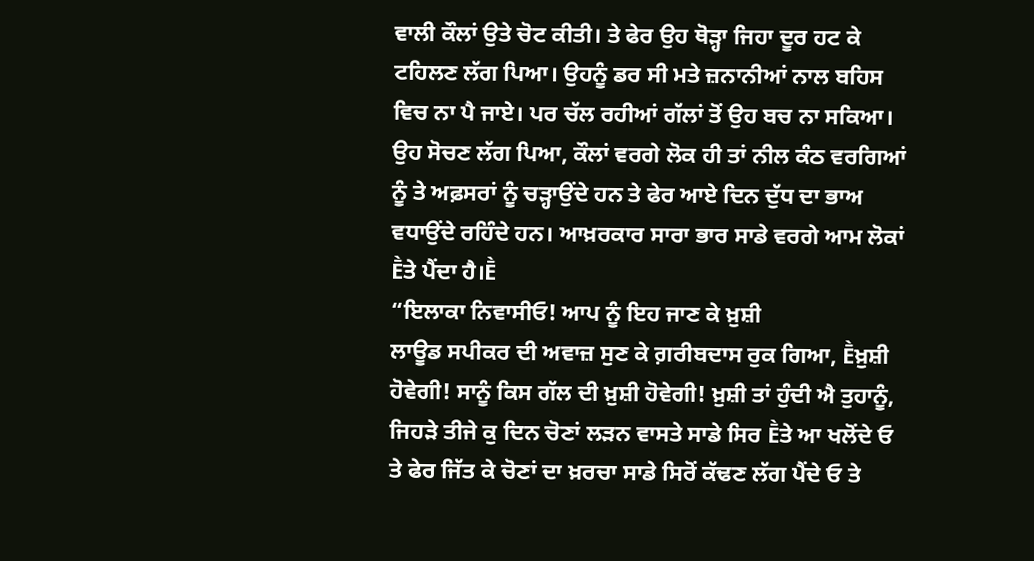ਵਾਲੀ ਕੌਲਾਂ ਉਤੇ ਚੋਟ ਕੀਤੀ। ਤੇ ਫੇਰ ਉਹ ਥੋੜ੍ਹਾ ਜਿਹਾ ਦੂਰ ਹਟ ਕੇ ਟਹਿਲਣ ਲੱਗ ਪਿਆ। ਉਹਨੂੰ ਡਰ ਸੀ ਮਤੇ ਜ਼ਨਾਨੀਆਂ ਨਾਲ ਬਹਿਸ ਵਿਚ ਨਾ ਪੈ ਜਾਏ। ਪਰ ਚੱਲ ਰਹੀਆਂ ਗੱਲਾਂ ਤੋਂ ਉਹ ਬਚ ਨਾ ਸਕਿਆ। ਉਹ ਸੋਚਣ ਲੱਗ ਪਿਆ, ਕੌਲਾਂ ਵਰਗੇ ਲੋਕ ਹੀ ਤਾਂ ਨੀਲ ਕੰਠ ਵਰਗਿਆਂ ਨੂੰ ਤੇ ਅਫ਼ਸਰਾਂ ਨੂੰ ਚੜ੍ਹਾਉਂਦੇ ਹਨ ਤੇ ਫੇਰ ਆਏ ਦਿਨ ਦੁੱਧ ਦਾ ਭਾਅ ਵਧਾਉਂਦੇ ਰਹਿੰਦੇ ਹਨ। ਆਖ਼ਰਕਾਰ ਸਾਰਾ ਭਾਰ ਸਾਡੇ ਵਰਗੇ ਆਮ ਲੋਕਾਂ Ḕਤੇ ਪੈਂਦਾ ਹੈ।Ḕ
“ਇਲਾਕਾ ਨਿਵਾਸੀਓ! ਆਪ ਨੂੰ ਇਹ ਜਾਣ ਕੇ ਖ਼ੁਸ਼ੀ
ਲਾਊਡ ਸਪੀਕਰ ਦੀ ਅਵਾਜ਼ ਸੁਣ ਕੇ ਗ਼ਰੀਬਦਾਸ ਰੁਕ ਗਿਆ, Ḕਖ਼ੁਸ਼ੀ ਹੋਵੇਗੀ! ਸਾਨੂੰ ਕਿਸ ਗੱਲ ਦੀ ਖ਼ੁਸ਼ੀ ਹੋਵੇਗੀ! ਖ਼ੁਸ਼ੀ ਤਾਂ ਹੁੰਦੀ ਐ ਤੁਹਾਨੂੰ, ਜਿਹੜੇ ਤੀਜੇ ਕੁ ਦਿਨ ਚੋਣਾਂ ਲੜਨ ਵਾਸਤੇ ਸਾਡੇ ਸਿਰ Ḕਤੇ ਆ ਖਲੋਂਦੇ ਓ ਤੇ ਫੇਰ ਜਿੱਤ ਕੇ ਚੋਣਾਂ ਦਾ ਖ਼ਰਚਾ ਸਾਡੇ ਸਿਰੋਂ ਕੱਢਣ ਲੱਗ ਪੈਂਦੇ ਓ ਤੇ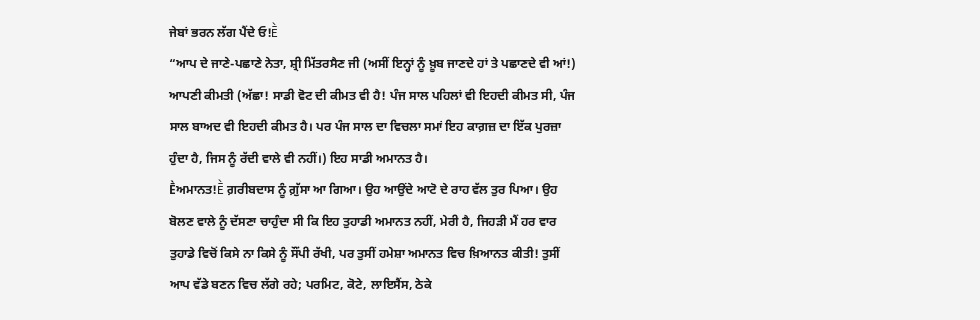ਜੇਬਾਂ ਭਰਨ ਲੱਗ ਪੈਂਦੇ ਓ!Ḕ
“ਆਪ ਦੇ ਜਾਣੇ-ਪਛਾਣੇ ਨੇਤਾ, ਸ਼੍ਰੀ ਮਿੱਤਰਸੈਣ ਜੀ (ਅਸੀਂ ਇਨ੍ਹਾਂ ਨੂੰ ਖ਼ੂਬ ਜਾਣਦੇ ਹਾਂ ਤੇ ਪਛਾਣਦੇ ਵੀ ਆਂ!) ਆਪਣੀ ਕੀਮਤੀ (ਅੱਛਾ! ਸਾਡੀ ਵੋਟ ਦੀ ਕੀਮਤ ਵੀ ਹੈ! ਪੰਜ ਸਾਲ ਪਹਿਲਾਂ ਵੀ ਇਹਦੀ ਕੀਮਤ ਸੀ, ਪੰਜ ਸਾਲ ਬਾਅਦ ਵੀ ਇਹਦੀ ਕੀਮਤ ਹੈ। ਪਰ ਪੰਜ ਸਾਲ ਦਾ ਵਿਚਲਾ ਸਮਾਂ ਇਹ ਕਾਗ਼ਜ਼ ਦਾ ਇੱਕ ਪੁਰਜ਼ਾ ਹੁੰਦਾ ਹੈ, ਜਿਸ ਨੂੰ ਰੱਦੀ ਵਾਲੇ ਵੀ ਨਹੀਂ।) ਇਹ ਸਾਡੀ ਅਮਾਨਤ ਹੈ।
Ḕਅਮਾਨਤ!Ḕ ਗ਼ਰੀਬਦਾਸ ਨੂੰ ਗ਼ੁੱਸਾ ਆ ਗਿਆ। ਉਹ ਆਉਂਦੇ ਆਟੋ ਦੇ ਰਾਹ ਵੱਲ ਤੁਰ ਪਿਆ। ਉਹ ਬੋਲਣ ਵਾਲੇ ਨੂੰ ਦੱਸਣਾ ਚਾਹੁੰਦਾ ਸੀ ਕਿ ਇਹ ਤੁਹਾਡੀ ਅਮਾਨਤ ਨਹੀਂ, ਮੇਰੀ ਹੈ, ਜਿਹੜੀ ਮੈਂ ਹਰ ਵਾਰ ਤੁਹਾਡੇ ਵਿਚੋਂ ਕਿਸੇ ਨਾ ਕਿਸੇ ਨੂੰ ਸੌਂਪੀ ਰੱਖੀ, ਪਰ ਤੁਸੀਂ ਹਮੇਸ਼ਾ ਅਮਾਨਤ ਵਿਚ ਖ਼ਿਆਨਤ ਕੀਤੀ! ਤੁਸੀਂ ਆਪ ਵੱਡੇ ਬਣਨ ਵਿਚ ਲੱਗੇ ਰਹੇ; ਪਰਮਿਟ, ਕੋਟੇ, ਲਾਇਸੈਂਸ, ਠੇਕੇ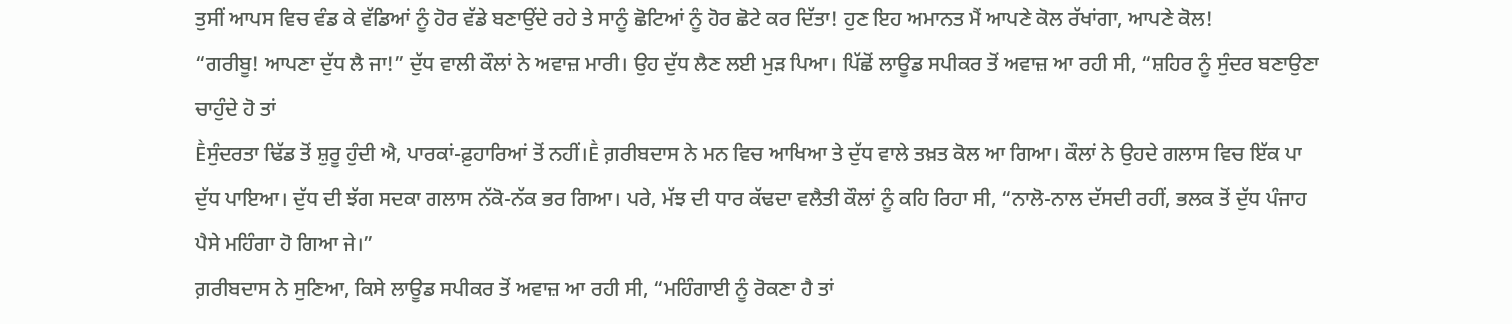ਤੁਸੀਂ ਆਪਸ ਵਿਚ ਵੰਡ ਕੇ ਵੱਡਿਆਂ ਨੂੰ ਹੋਰ ਵੱਡੇ ਬਣਾਉਂਦੇ ਰਹੇ ਤੇ ਸਾਨੂੰ ਛੋਟਿਆਂ ਨੂੰ ਹੋਰ ਛੋਟੇ ਕਰ ਦਿੱਤਾ! ਹੁਣ ਇਹ ਅਮਾਨਤ ਮੈਂ ਆਪਣੇ ਕੋਲ ਰੱਖਾਂਗਾ, ਆਪਣੇ ਕੋਲ!
“ਗਰੀਬੂ! ਆਪਣਾ ਦੁੱਧ ਲੈ ਜਾ!” ਦੁੱਧ ਵਾਲੀ ਕੌਲਾਂ ਨੇ ਅਵਾਜ਼ ਮਾਰੀ। ਉਹ ਦੁੱਧ ਲੈਣ ਲਈ ਮੁੜ ਪਿਆ। ਪਿੱਛੋਂ ਲਾਊਡ ਸਪੀਕਰ ਤੋਂ ਅਵਾਜ਼ ਆ ਰਹੀ ਸੀ, “ਸ਼ਹਿਰ ਨੂੰ ਸੁੰਦਰ ਬਣਾਉਣਾ ਚਾਹੁੰਦੇ ਹੋ ਤਾਂ
Ḕਸੁੰਦਰਤਾ ਢਿੱਡ ਤੋਂ ਸ਼ੁਰੂ ਹੁੰਦੀ ਐ, ਪਾਰਕਾਂ-ਫ਼ੁਹਾਰਿਆਂ ਤੋਂ ਨਹੀਂ।Ḕ ਗ਼ਰੀਬਦਾਸ ਨੇ ਮਨ ਵਿਚ ਆਖਿਆ ਤੇ ਦੁੱਧ ਵਾਲੇ ਤਖ਼ਤ ਕੋਲ ਆ ਗਿਆ। ਕੌਲਾਂ ਨੇ ਉਹਦੇ ਗਲਾਸ ਵਿਚ ਇੱਕ ਪਾ ਦੁੱਧ ਪਾਇਆ। ਦੁੱਧ ਦੀ ਝੱਗ ਸਦਕਾ ਗਲਾਸ ਨੱਕੋ-ਨੱਕ ਭਰ ਗਿਆ। ਪਰੇ, ਮੱਝ ਦੀ ਧਾਰ ਕੱਢਦਾ ਵਲੈਤੀ ਕੌਲਾਂ ਨੂੰ ਕਹਿ ਰਿਹਾ ਸੀ, “ਨਾਲੋ-ਨਾਲ ਦੱਸਦੀ ਰਹੀਂ, ਭਲਕ ਤੋਂ ਦੁੱਧ ਪੰਜਾਹ ਪੈਸੇ ਮਹਿੰਗਾ ਹੋ ਗਿਆ ਜੇ।”
ਗ਼ਰੀਬਦਾਸ ਨੇ ਸੁਣਿਆ, ਕਿਸੇ ਲਾਊਡ ਸਪੀਕਰ ਤੋਂ ਅਵਾਜ਼ ਆ ਰਹੀ ਸੀ, “ਮਹਿੰਗਾਈ ਨੂੰ ਰੋਕਣਾ ਹੈ ਤਾਂ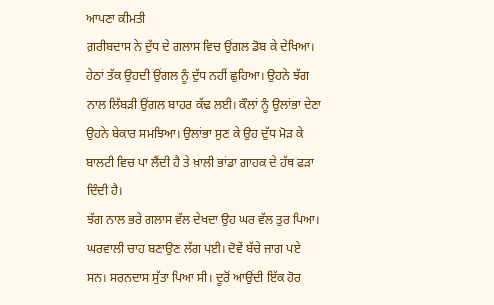ਆਪਣਾ ਕੀਮਤੀ
ਗ਼ਰੀਬਦਾਸ ਨੇ ਦੁੱਧ ਦੇ ਗਲਾਸ ਵਿਚ ਉਂਗਲ ਡੋਬ ਕੇ ਦੇਖਿਆ। ਹੇਠਾਂ ਤੱਕ ਉਹਦੀ ਉਂਗਲ ਨੂੰ ਦੁੱਧ ਨਹੀਂ ਛੁਹਿਆ। ਉਹਨੇ ਝੱਗ ਨਾਲ ਲਿੱਬੜੀ ਉਂਗਲ ਬਾਹਰ ਕੱਢ ਲਈ। ਕੌਲਾਂ ਨੂੰ ਉਲਾਂਭਾ ਦੇਣਾ ਉਹਨੇ ਬੇਕਾਰ ਸਮਝਿਆ। ਉਲਾਂਭਾ ਸੁਣ ਕੇ ਉਹ ਦੁੱਧ ਮੋੜ ਕੇ ਬਾਲਟੀ ਵਿਚ ਪਾ ਲੈਂਦੀ ਹੈ ਤੇ ਖ਼ਾਲੀ ਭਾਂਡਾ ਗਾਹਕ ਦੇ ਹੱਥ ਫੜਾ ਦਿੰਦੀ ਹੈ।
ਝੱਗ ਨਾਲ ਭਰੇ ਗਲਾਸ ਵੱਲ ਦੇਖਦਾ ਉਹ ਘਰ ਵੱਲ ਤੁਰ ਪਿਆ।
ਘਰਵਾਲੀ ਚਾਹ ਬਣਾਉਣ ਲੱਗ ਪਈ। ਦੋਵੇਂ ਬੱਚੇ ਜਾਗ ਪਏ ਸਨ। ਸਰਨਦਾਸ ਸੁੱਤਾ ਪਿਆ ਸੀ। ਦੂਰੋਂ ਆਉਂਦੀ ਇੱਕ ਹੋਰ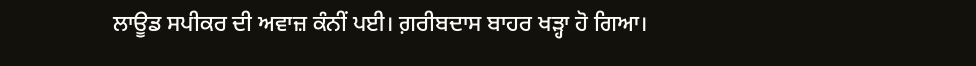ਲਾਊਡ ਸਪੀਕਰ ਦੀ ਅਵਾਜ਼ ਕੰਨੀਂ ਪਈ। ਗ਼ਰੀਬਦਾਸ ਬਾਹਰ ਖੜ੍ਹਾ ਹੋ ਗਿਆ।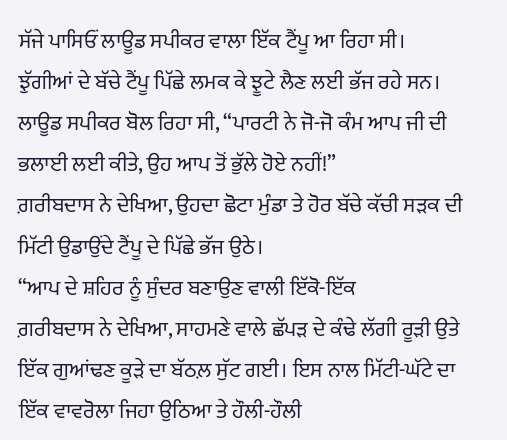ਸੱਜੇ ਪਾਸਿਓਂ ਲਾਊਡ ਸਪੀਕਰ ਵਾਲਾ ਇੱਕ ਟੈਂਪੂ ਆ ਰਿਹਾ ਸੀ। ਝੁੱਗੀਆਂ ਦੇ ਬੱਚੇ ਟੈਂਪੂ ਪਿੱਛੇ ਲਮਕ ਕੇ ਝੂਟੇ ਲੈਣ ਲਈ ਭੱਜ ਰਹੇ ਸਨ। ਲਾਊਡ ਸਪੀਕਰ ਬੋਲ ਰਿਹਾ ਸੀ, “ਪਾਰਟੀ ਨੇ ਜੋ-ਜੋ ਕੰਮ ਆਪ ਜੀ ਦੀ ਭਲਾਈ ਲਈ ਕੀਤੇ, ਉਹ ਆਪ ਤੋਂ ਭੁੱਲੇ ਹੋਏ ਨਹੀਂ!”
ਗ਼ਰੀਬਦਾਸ ਨੇ ਦੇਖਿਆ, ਉਹਦਾ ਛੋਟਾ ਮੁੰਡਾ ਤੇ ਹੋਰ ਬੱਚੇ ਕੱਚੀ ਸੜਕ ਦੀ ਮਿੱਟੀ ਉਡਾਉਂਦੇ ਟੈਂਪੂ ਦੇ ਪਿੱਛੇ ਭੱਜ ਉਠੇ।
“ਆਪ ਦੇ ਸ਼ਹਿਰ ਨੂੰ ਸੁੰਦਰ ਬਣਾਉਣ ਵਾਲੀ ਇੱਕੋ-ਇੱਕ
ਗ਼ਰੀਬਦਾਸ ਨੇ ਦੇਖਿਆ, ਸਾਹਮਣੇ ਵਾਲੇ ਛੱਪੜ ਦੇ ਕੰਢੇ ਲੱਗੀ ਰੂੜੀ ਉਤੇ ਇੱਕ ਗੁਆਂਢਣ ਕੂੜੇ ਦਾ ਬੱਠਲ਼ ਸੁੱਟ ਗਈ। ਇਸ ਨਾਲ ਮਿੱਟੀ-ਘੱਟੇ ਦਾ ਇੱਕ ਵਾਵਰੋਲਾ ਜਿਹਾ ਉਠਿਆ ਤੇ ਹੌਲੀ-ਹੌਲੀ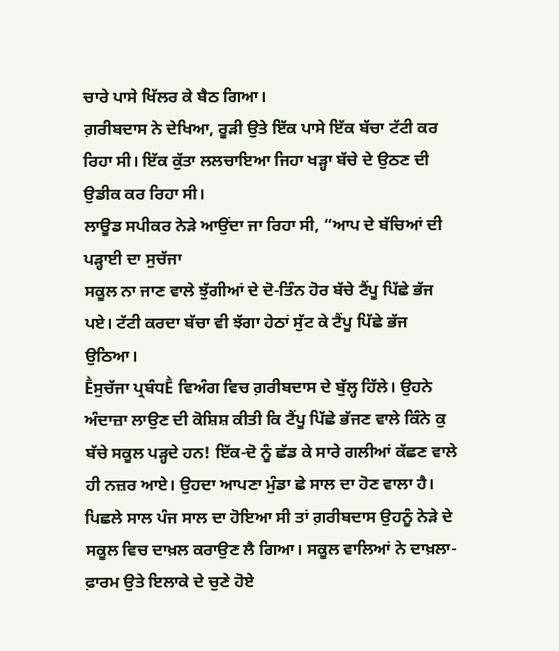ਚਾਰੇ ਪਾਸੇ ਖਿੱਲਰ ਕੇ ਬੈਠ ਗਿਆ।
ਗ਼ਰੀਬਦਾਸ ਨੇ ਦੇਖਿਆ, ਰੂੜੀ ਉਤੇ ਇੱਕ ਪਾਸੇ ਇੱਕ ਬੱਚਾ ਟੱਟੀ ਕਰ ਰਿਹਾ ਸੀ। ਇੱਕ ਕੁੱਤਾ ਲਲਚਾਇਆ ਜਿਹਾ ਖੜ੍ਹਾ ਬੱਚੇ ਦੇ ਉਠਣ ਦੀ ਉਡੀਕ ਕਰ ਰਿਹਾ ਸੀ।
ਲਾਊਡ ਸਪੀਕਰ ਨੇੜੇ ਆਉਂਦਾ ਜਾ ਰਿਹਾ ਸੀ, “ਆਪ ਦੇ ਬੱਚਿਆਂ ਦੀ ਪੜ੍ਹਾਈ ਦਾ ਸੁਚੱਜਾ
ਸਕੂਲ ਨਾ ਜਾਣ ਵਾਲੇ ਝੁੱਗੀਆਂ ਦੇ ਦੋ-ਤਿੰਨ ਹੋਰ ਬੱਚੇ ਟੈਂਪੂ ਪਿੱਛੇ ਭੱਜ ਪਏ। ਟੱਟੀ ਕਰਦਾ ਬੱਚਾ ਵੀ ਝੱਗਾ ਹੇਠਾਂ ਸੁੱਟ ਕੇ ਟੈਂਪੂ ਪਿੱਛੇ ਭੱਜ ਉਠਿਆ।
Ḕਸੁਚੱਜਾ ਪ੍ਰਬੰਧḔ ਵਿਅੰਗ ਵਿਚ ਗ਼ਰੀਬਦਾਸ ਦੇ ਬੁੱਲ੍ਹ ਹਿੱਲੇ। ਉਹਨੇ ਅੰਦਾਜ਼ਾ ਲਾਉਣ ਦੀ ਕੋਸ਼ਿਸ਼ ਕੀਤੀ ਕਿ ਟੈਂਪੂ ਪਿੱਛੇ ਭੱਜਣ ਵਾਲੇ ਕਿੰਨੇ ਕੁ ਬੱਚੇ ਸਕੂਲ ਪੜ੍ਹਦੇ ਹਨ! ਇੱਕ-ਦੋ ਨੂੰ ਛੱਡ ਕੇ ਸਾਰੇ ਗਲੀਆਂ ਕੱਛਣ ਵਾਲੇ ਹੀ ਨਜ਼ਰ ਆਏ। ਉਹਦਾ ਆਪਣਾ ਮੁੰਡਾ ਛੇ ਸਾਲ ਦਾ ਹੋਣ ਵਾਲਾ ਹੈ। ਪਿਛਲੇ ਸਾਲ ਪੰਜ ਸਾਲ ਦਾ ਹੋਇਆ ਸੀ ਤਾਂ ਗ਼ਰੀਬਦਾਸ ਉਹਨੂੰ ਨੇੜੇ ਦੇ ਸਕੂਲ ਵਿਚ ਦਾਖ਼ਲ ਕਰਾਉਣ ਲੈ ਗਿਆ। ਸਕੂਲ ਵਾਲਿਆਂ ਨੇ ਦਾਖ਼ਲਾ-ਫ਼ਾਰਮ ਉਤੇ ਇਲਾਕੇ ਦੇ ਚੁਣੇ ਹੋਏ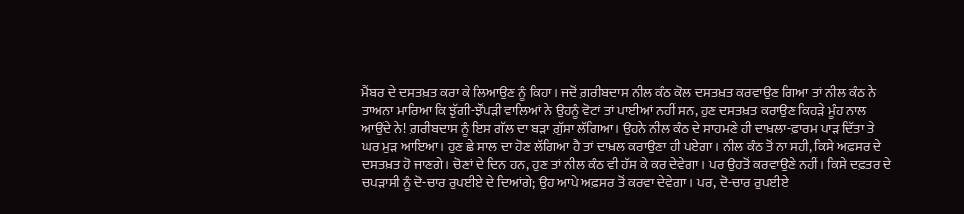ਮੈਂਬਰ ਦੇ ਦਸਤਖ਼ਤ ਕਰਾ ਕੇ ਲਿਆਉਣ ਨੂੰ ਕਿਹਾ। ਜਦੋਂ ਗ਼ਰੀਬਦਾਸ ਨੀਲ ਕੰਠ ਕੋਲ ਦਸਤਖ਼ਤ ਕਰਵਾਉਣ ਗਿਆ ਤਾਂ ਨੀਲ ਕੰਠ ਨੇ ਤਾਅਨਾ ਮਾਰਿਆ ਕਿ ਝੁੱਗੀ-ਝੌਂਪੜੀ ਵਾਲਿਆਂ ਨੇ ਉਹਨੂੰ ਵੋਟਾਂ ਤਾਂ ਪਾਈਆਂ ਨਹੀਂ ਸਨ, ਹੁਣ ਦਸਤਖ਼ਤ ਕਰਾਉਣ ਕਿਹੜੇ ਮੂੰਹ ਨਾਲ ਆਉਂਦੇ ਨੇ! ਗ਼ਰੀਬਦਾਸ ਨੂੰ ਇਸ ਗੱਲ ਦਾ ਬੜਾ ਗ਼ੁੱਸਾ ਲੱਗਿਆ। ਉਹਨੇ ਨੀਲ ਕੰਠ ਦੇ ਸਾਹਮਣੇ ਹੀ ਦਾਖ਼ਲਾ-ਫ਼ਾਰਮ ਪਾੜ ਦਿੱਤਾ ਤੇ ਘਰ ਮੁੜ ਆਇਆ। ਹੁਣ ਛੇ ਸਾਲ ਦਾ ਹੋਣ ਲੱਗਿਆ ਹੈ ਤਾਂ ਦਾਖ਼ਲ ਕਰਾਉਣਾ ਹੀ ਪਏਗਾ। ਨੀਲ ਕੰਠ ਤੋਂ ਨਾ ਸਹੀ, ਕਿਸੇ ਅਫ਼ਸਰ ਦੇ ਦਸਤਖ਼ਤ ਹੋ ਜਾਣਗੇ। ਚੋਣਾਂ ਦੇ ਦਿਨ ਹਨ, ਹੁਣ ਤਾਂ ਨੀਲ ਕੰਠ ਵੀ ਹੱਸ ਕੇ ਕਰ ਦੇਵੇਗਾ। ਪਰ ਉਹਤੋਂ ਕਰਵਾਉਣੇ ਨਹੀਂ। ਕਿਸੇ ਦਫ਼ਤਰ ਦੇ ਚਪੜਾਸੀ ਨੂੰ ਦੋ-ਚਾਰ ਰੁਪਈਏ ਦੇ ਦਿਆਂਗੇ; ਉਹ ਆਪੇ ਅਫ਼ਸਰ ਤੋਂ ਕਰਵਾ ਦੇਵੇਗਾ। ਪਰ, ਦੋ-ਚਾਰ ਰੁਪਈਏ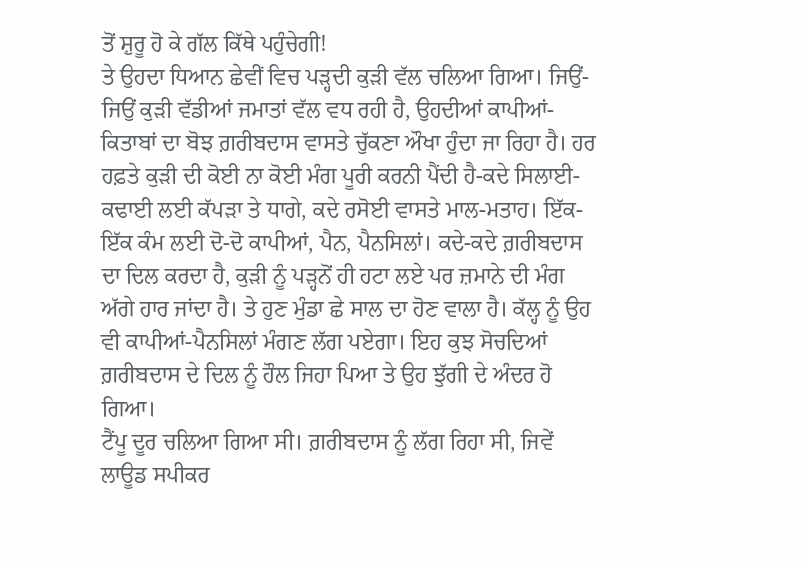ਤੋਂ ਸ਼ੁਰੂ ਹੋ ਕੇ ਗੱਲ ਕਿੱਥੇ ਪਹੁੰਚੇਗੀ!
ਤੇ ਉਹਦਾ ਧਿਆਨ ਛੇਵੀਂ ਵਿਚ ਪੜ੍ਹਦੀ ਕੁੜੀ ਵੱਲ ਚਲਿਆ ਗਿਆ। ਜਿਉਂ-ਜਿਉਂ ਕੁੜੀ ਵੱਡੀਆਂ ਜਮਾਤਾਂ ਵੱਲ ਵਧ ਰਹੀ ਹੈ, ਉਹਦੀਆਂ ਕਾਪੀਆਂ-ਕਿਤਾਬਾਂ ਦਾ ਬੋਝ ਗ਼ਰੀਬਦਾਸ ਵਾਸਤੇ ਚੁੱਕਣਾ ਔਖਾ ਹੁੰਦਾ ਜਾ ਰਿਹਾ ਹੈ। ਹਰ ਹਫ਼ਤੇ ਕੁੜੀ ਦੀ ਕੋਈ ਨਾ ਕੋਈ ਮੰਗ ਪੂਰੀ ਕਰਨੀ ਪੈਂਦੀ ਹੈ-ਕਦੇ ਸਿਲਾਈ-ਕਢਾਈ ਲਈ ਕੱਪੜਾ ਤੇ ਧਾਗੇ, ਕਦੇ ਰਸੋਈ ਵਾਸਤੇ ਮਾਲ-ਮਤਾਹ। ਇੱਕ-ਇੱਕ ਕੰਮ ਲਈ ਦੋ-ਦੋ ਕਾਪੀਆਂ, ਪੈਨ, ਪੈਨਸਿਲਾਂ। ਕਦੇ-ਕਦੇ ਗ਼ਰੀਬਦਾਸ ਦਾ ਦਿਲ ਕਰਦਾ ਹੈ, ਕੁੜੀ ਨੂੰ ਪੜ੍ਹਨੋਂ ਹੀ ਹਟਾ ਲਏ ਪਰ ਜ਼ਮਾਨੇ ਦੀ ਮੰਗ ਅੱਗੇ ਹਾਰ ਜਾਂਦਾ ਹੈ। ਤੇ ਹੁਣ ਮੁੰਡਾ ਛੇ ਸਾਲ ਦਾ ਹੋਣ ਵਾਲਾ ਹੈ। ਕੱਲ੍ਹ ਨੂੰ ਉਹ ਵੀ ਕਾਪੀਆਂ-ਪੈਨਸਿਲਾਂ ਮੰਗਣ ਲੱਗ ਪਏਗਾ। ਇਹ ਕੁਝ ਸੋਚਦਿਆਂ ਗ਼ਰੀਬਦਾਸ ਦੇ ਦਿਲ ਨੂੰ ਹੌਲ ਜਿਹਾ ਪਿਆ ਤੇ ਉਹ ਝੁੱਗੀ ਦੇ ਅੰਦਰ ਹੋ ਗਿਆ।
ਟੈਂਪੂ ਦੂਰ ਚਲਿਆ ਗਿਆ ਸੀ। ਗ਼ਰੀਬਦਾਸ ਨੂੰ ਲੱਗ ਰਿਹਾ ਸੀ, ਜਿਵੇਂ ਲਾਊਡ ਸਪੀਕਰ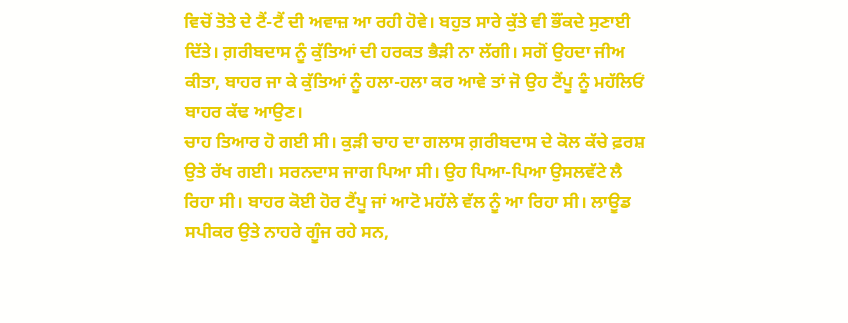ਵਿਚੋਂ ਤੋਤੇ ਦੇ ਟੈਂ-ਟੈਂ ਦੀ ਅਵਾਜ਼ ਆ ਰਹੀ ਹੋਵੇ। ਬਹੁਤ ਸਾਰੇ ਕੁੱਤੇ ਵੀ ਭੌਂਕਦੇ ਸੁਣਾਈ ਦਿੱਤੇ। ਗ਼ਰੀਬਦਾਸ ਨੂੰ ਕੁੱਤਿਆਂ ਦੀ ਹਰਕਤ ਭੈੜੀ ਨਾ ਲੱਗੀ। ਸਗੋਂ ਉਹਦਾ ਜੀਅ ਕੀਤਾ, ਬਾਹਰ ਜਾ ਕੇ ਕੁੱਤਿਆਂ ਨੂੰ ਹਲਾ-ਹਲਾ ਕਰ ਆਵੇ ਤਾਂ ਜੋ ਉਹ ਟੈਂਪੂ ਨੂੰ ਮਹੱਲਿਓਂ ਬਾਹਰ ਕੱਢ ਆਉਣ।
ਚਾਹ ਤਿਆਰ ਹੋ ਗਈ ਸੀ। ਕੁੜੀ ਚਾਹ ਦਾ ਗਲਾਸ ਗ਼ਰੀਬਦਾਸ ਦੇ ਕੋਲ ਕੱਚੇ ਫ਼ਰਸ਼ ਉਤੇ ਰੱਖ ਗਈ। ਸਰਨਦਾਸ ਜਾਗ ਪਿਆ ਸੀ। ਉਹ ਪਿਆ-ਪਿਆ ਉਸਲਵੱਟੇ ਲੈ ਰਿਹਾ ਸੀ। ਬਾਹਰ ਕੋਈ ਹੋਰ ਟੈਂਪੂ ਜਾਂ ਆਟੋ ਮਹੱਲੇ ਵੱਲ ਨੂੰ ਆ ਰਿਹਾ ਸੀ। ਲਾਊਡ ਸਪੀਕਰ ਉਤੇ ਨਾਹਰੇ ਗੂੰਜ ਰਹੇ ਸਨ,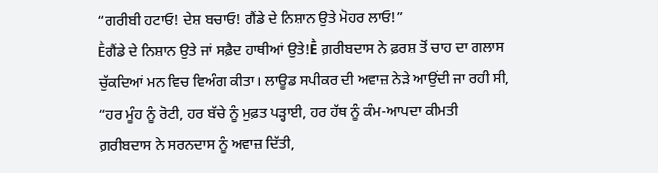“ਗਰੀਬੀ ਹਟਾਓ! ਦੇਸ਼ ਬਚਾਓ! ਗੈਂਡੇ ਦੇ ਨਿਸ਼ਾਨ ਉਤੇ ਮੋਹਰ ਲਾਓ!”
Ḕਗੈਂਡੇ ਦੇ ਨਿਸ਼ਾਨ ਉਤੇ ਜਾਂ ਸਫ਼ੈਦ ਹਾਥੀਆਂ ਉਤੇ!Ḕ ਗ਼ਰੀਬਦਾਸ ਨੇ ਫ਼ਰਸ਼ ਤੋਂ ਚਾਹ ਦਾ ਗਲਾਸ ਚੁੱਕਦਿਆਂ ਮਨ ਵਿਚ ਵਿਅੰਗ ਕੀਤਾ। ਲਾਊਡ ਸਪੀਕਰ ਦੀ ਅਵਾਜ਼ ਨੇੜੇ ਆਉਂਦੀ ਜਾ ਰਹੀ ਸੀ, “ਹਰ ਮੂੰਹ ਨੂੰ ਰੋਟੀ, ਹਰ ਬੱਚੇ ਨੂੰ ਮੁਫ਼ਤ ਪੜ੍ਹਾਈ, ਹਰ ਹੱਥ ਨੂੰ ਕੰਮ-ਆਪਦਾ ਕੀਮਤੀ
ਗ਼ਰੀਬਦਾਸ ਨੇ ਸਰਨਦਾਸ ਨੂੰ ਅਵਾਜ਼ ਦਿੱਤੀ,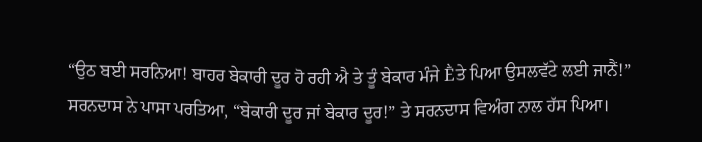“ਉਠ ਬਈ ਸਰਨਿਆ! ਬਾਹਰ ਬੇਕਾਰੀ ਦੂਰ ਹੋ ਰਹੀ ਐ ਤੇ ਤੂੰ ਬੇਕਾਰ ਮੰਜੇ Ḕਤੇ ਪਿਆ ਉਸਲਵੱਟੇ ਲਈ ਜਾਨੈਂ!”
ਸਰਨਦਾਸ ਨੇ ਪਾਸਾ ਪਰਤਿਆ, “ਬੇਕਾਰੀ ਦੂਰ ਜਾਂ ਬੇਕਾਰ ਦੂਰ!” ਤੇ ਸਰਨਦਾਸ ਵਿਅੰਗ ਨਾਲ ਹੱਸ ਪਿਆ।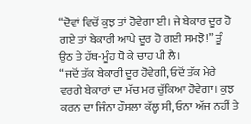“ਦੋਵਾਂ ਵਿਚੋਂ ਕੁਝ ਤਾਂ ਹੋਵੇਗਾ ਈ। ਜੇ ਬੇਕਾਰ ਦੂਰ ਹੋ ਗਏ ਤਾਂ ਬੇਕਾਰੀ ਆਪੇ ਦੂਰ ਹੋ ਗਈ ਸਮਝੋ!” ਤੂੰ ਉਠ ਤੇ ਹੱਥ-ਮੂੰਹ ਧੋ ਕੇ ਚਾਹ ਪੀ ਲੈ।
“ਜਦੋਂ ਤੱਕ ਬੇਕਾਰੀ ਦੂਰ ਹੋਵੇਗੀ, ਓਦੋਂ ਤੱਕ ਮੇਰੇ ਵਰਗੇ ਬੇਕਾਰਾਂ ਦਾ ਮੱਚ ਮਰ ਚੁੱਕਿਆ ਹੋਵੇਗਾ। ਕੁਝ ਕਰਨ ਦਾ ਜਿੰਨਾ ਹੌਸਲਾ ਕੱਲ੍ਹ ਸੀ, ਓਨਾ ਅੱਜ ਨਹੀਂ ਤੇ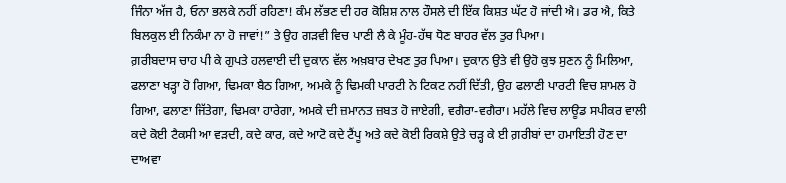ਜਿੰਨਾ ਅੱਜ ਹੈ, ਓਨਾ ਭਲਕੇ ਨਹੀਂ ਰਹਿਣਾ! ਕੰਮ ਲੱਭਣ ਦੀ ਹਰ ਕੋਸ਼ਿਸ਼ ਨਾਲ ਹੌਸਲੇ ਦੀ ਇੱਕ ਕਿਸ਼ਤ ਘੱਟ ਹੋ ਜਾਂਦੀ ਐ। ਡਰ ਐ, ਕਿਤੇ ਬਿਲਕੁਲ ਈ ਨਿਕੰਮਾ ਨਾ ਹੋ ਜਾਵਾਂ!” ਤੇ ਉਹ ਗੜਵੀ ਵਿਚ ਪਾਣੀ ਲੈ ਕੇ ਮੂੰਹ-ਹੱਥ ਧੋਣ ਬਾਹਰ ਵੱਲ ਤੁਰ ਪਿਆ।
ਗ਼ਰੀਬਦਾਸ ਚਾਹ ਪੀ ਕੇ ਗੁਪਤੇ ਹਲਵਾਈ ਦੀ ਦੁਕਾਨ ਵੱਲ ਅਖ਼ਬਾਰ ਦੇਖਣ ਤੁਰ ਪਿਆ। ਦੁਕਾਨ ਉਤੇ ਵੀ ਉਹੋ ਕੁਝ ਸੁਣਨ ਨੂੰ ਮਿਲਿਆ, ਫਲਾਣਾ ਖੜ੍ਹਾ ਹੋ ਗਿਆ, ਢਿਮਕਾ ਬੈਠ ਗਿਆ, ਅਮਕੇ ਨੂੰ ਢਿਮਕੀ ਪਾਰਟੀ ਨੇ ਟਿਕਟ ਨਹੀਂ ਦਿੱਤੀ, ਉਹ ਫਲਾਣੀ ਪਾਰਟੀ ਵਿਚ ਸ਼ਾਮਲ ਹੋ ਗਿਆ, ਫਲਾਣਾ ਜਿੱਤੇਗਾ, ਢਿਮਕਾ ਹਾਰੇਗਾ, ਅਮਕੇ ਦੀ ਜ਼ਮਾਨਤ ਜ਼ਬਤ ਹੋ ਜਾਏਗੀ, ਵਗੈਰਾ-ਵਗੈਰਾ। ਮਹੱਲੇ ਵਿਚ ਲਾਊਡ ਸਪੀਕਰ ਵਾਲੀ ਕਦੇ ਕੋਈ ਟੈਕਸੀ ਆ ਵੜਦੀ, ਕਦੇ ਕਾਰ, ਕਦੇ ਆਟੋ ਕਦੇ ਟੈਂਪੂ ਅਤੇ ਕਦੇ ਕੋਈ ਰਿਕਸ਼ੇ ਉਤੇ ਚੜ੍ਹ ਕੇ ਈ ਗ਼ਰੀਬਾਂ ਦਾ ਹਮਾਇਤੀ ਹੋਣ ਦਾ ਦਾਅਵਾ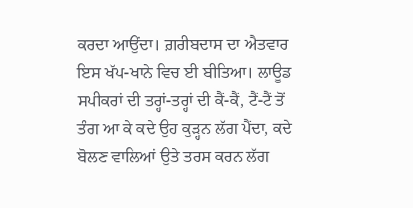ਕਰਦਾ ਆਉਂਦਾ। ਗ਼ਰੀਬਦਾਸ ਦਾ ਐਤਵਾਰ ਇਸ ਖੱਪ-ਖਾਨੇ ਵਿਚ ਈ ਬੀਤਿਆ। ਲਾਊਡ ਸਪੀਕਰਾਂ ਦੀ ਤਰ੍ਹਾਂ-ਤਰ੍ਹਾਂ ਦੀ ਕੈਂ-ਕੈਂ, ਟੈਂ-ਟੈਂ ਤੋਂ ਤੰਗ ਆ ਕੇ ਕਦੇ ਉਹ ਕੁੜ੍ਹਨ ਲੱਗ ਪੈਂਦਾ, ਕਦੇ ਬੋਲਣ ਵਾਲਿਆਂ ਉਤੇ ਤਰਸ ਕਰਨ ਲੱਗ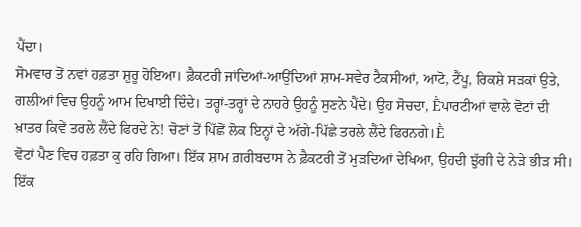ਪੈਂਦਾ।
ਸੋਮਵਾਰ ਤੋਂ ਨਵਾਂ ਹਫ਼ਤਾ ਸ਼ੁਰੂ ਹੋਇਆ। ਫ਼ੈਕਟਰੀ ਜਾਂਦਿਆਂ-ਆਉਂਦਿਆਂ ਸ਼ਾਮ-ਸਵੇਰ ਟੈਕਸੀਆਂ, ਆਟੋ, ਟੈਂਪੂ, ਰਿਕਸ਼ੇ ਸੜਕਾਂ ਉਤੇ, ਗਲੀਆਂ ਵਿਚ ਉਹਨੂੰ ਆਮ ਦਿਖਾਈ ਦਿੰਦੇ। ਤਰ੍ਹਾਂ-ਤਰ੍ਹਾਂ ਦੇ ਨਾਹਰੇ ਉਹਨੂੰ ਸੁਣਨੇ ਪੈਂਦੇ। ਉਹ ਸੋਚਦਾ, Ḕਪਾਰਟੀਆਂ ਵਾਲੇ ਵੋਟਾਂ ਦੀ ਖ਼ਾਤਰ ਕਿਵੇਂ ਤਰਲੇ ਲੈਂਦੇ ਫਿਰਦੇ ਨੇ! ਚੋਣਾਂ ਤੋਂ ਪਿੱਛੋਂ ਲੋਕ ਇਨ੍ਹਾਂ ਦੇ ਅੱਗੇ-ਪਿੱਛੇ ਤਰਲੇ ਲੈਂਦੇ ਫਿਰਨਗੇ।Ḕ
ਵੋਟਾਂ ਪੈਣ ਵਿਚ ਹਫ਼ਤਾ ਕੁ ਰਹਿ ਗਿਆ। ਇੱਕ ਸ਼ਾਮ ਗ਼ਰੀਬਦਾਸ ਨੇ ਫ਼ੈਕਟਰੀ ਤੋਂ ਮੁੜਦਿਆਂ ਦੇਖਿਆ, ਉਹਦੀ ਝੁੱਗੀ ਦੇ ਨੇੜੇ ਭੀੜ ਸੀ। ਇੱਕ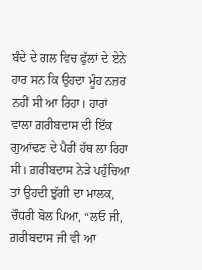ਬੰਦੇ ਦੇ ਗਲ ਵਿਚ ਫੁੱਲਾਂ ਦੇ ਏਨੇ ਹਾਰ ਸਨ ਕਿ ਉਹਦਾ ਮੂੰਹ ਨਜ਼ਰ ਨਹੀਂ ਸੀ ਆ ਰਿਹਾ। ਹਾਰਾਂ ਵਾਲਾ ਗ਼ਰੀਬਦਾਸ ਦੀ ਇੱਕ ਗੁਆਂਢਣ ਦੇ ਪੈਰੀਂ ਹੱਥ ਲਾ ਰਿਹਾ ਸੀ। ਗ਼ਰੀਬਦਾਸ ਨੇੜੇ ਪਹੁੰਚਿਆ ਤਾਂ ਉਹਦੀ ਝੁੱਗੀ ਦਾ ਮਾਲਕ, ਚੌਧਰੀ ਬੋਲ ਪਿਆ, “ਲਓ ਜੀ, ਗ਼ਰੀਬਦਾਸ ਜੀ ਵੀ ਆ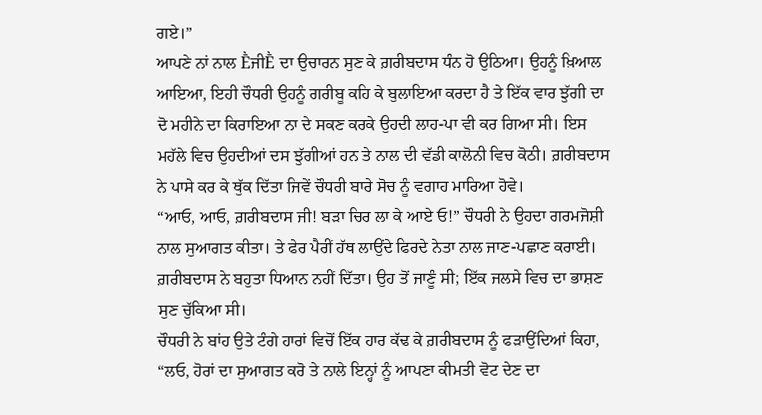ਗਏ।”
ਆਪਣੇ ਨਾਂ ਨਾਲ ḔਜੀḔ ਦਾ ਉਚਾਰਨ ਸੁਣ ਕੇ ਗ਼ਰੀਬਦਾਸ ਧੰਨ ਹੋ ਉਠਿਆ। ਉਹਨੂੰ ਖ਼ਿਆਲ ਆਇਆ, ਇਹੀ ਚੌਧਰੀ ਉਹਨੂੰ ਗਰੀਬੂ ਕਹਿ ਕੇ ਬੁਲਾਇਆ ਕਰਦਾ ਹੈ ਤੇ ਇੱਕ ਵਾਰ ਝੁੱਗੀ ਦਾ ਦੋ ਮਹੀਨੇ ਦਾ ਕਿਰਾਇਆ ਨਾ ਦੇ ਸਕਣ ਕਰਕੇ ਉਹਦੀ ਲਾਹ-ਪਾ ਵੀ ਕਰ ਗਿਆ ਸੀ। ਇਸ ਮਹੱਲੇ ਵਿਚ ਉਹਦੀਆਂ ਦਸ ਝੁੱਗੀਆਂ ਹਨ ਤੇ ਨਾਲ ਦੀ ਵੱਡੀ ਕਾਲੋਨੀ ਵਿਚ ਕੋਠੀ। ਗ਼ਰੀਬਦਾਸ ਨੇ ਪਾਸੇ ਕਰ ਕੇ ਥੁੱਕ ਦਿੱਤਾ ਜਿਵੇਂ ਚੌਧਰੀ ਬਾਰੇ ਸੋਚ ਨੂੰ ਵਗਾਹ ਮਾਰਿਆ ਹੋਵੇ।
“ਆਓ, ਆਓ, ਗ਼ਰੀਬਦਾਸ ਜੀ! ਬੜਾ ਚਿਰ ਲਾ ਕੇ ਆਏ ਓ!” ਚੌਧਰੀ ਨੇ ਉਹਦਾ ਗਰਮਜੋਸ਼ੀ ਨਾਲ ਸੁਆਗਤ ਕੀਤਾ। ਤੇ ਫੇਰ ਪੈਰੀਂ ਹੱਥ ਲਾਉਂਦੇ ਫਿਰਦੇ ਨੇਤਾ ਨਾਲ ਜਾਣ-ਪਛਾਣ ਕਰਾਈ। ਗ਼ਰੀਬਦਾਸ ਨੇ ਬਹੁਤਾ ਧਿਆਨ ਨਹੀਂ ਦਿੱਤਾ। ਉਹ ਤੋਂ ਜਾਣੂੰ ਸੀ; ਇੱਕ ਜਲਸੇ ਵਿਚ ਦਾ ਭਾਸ਼ਣ ਸੁਣ ਚੁੱਕਿਆ ਸੀ।
ਚੌਧਰੀ ਨੇ ਬਾਂਹ ਉਤੇ ਟੰਗੇ ਹਾਰਾਂ ਵਿਚੋਂ ਇੱਕ ਹਾਰ ਕੱਢ ਕੇ ਗ਼ਰੀਬਦਾਸ ਨੂੰ ਫੜਾਉਂਦਿਆਂ ਕਿਹਾ, “ਲਓ, ਹੋਰਾਂ ਦਾ ਸੁਆਗਤ ਕਰੋ ਤੇ ਨਾਲੇ ਇਨ੍ਹਾਂ ਨੂੰ ਆਪਣਾ ਕੀਮਤੀ ਵੋਟ ਦੇਣ ਦਾ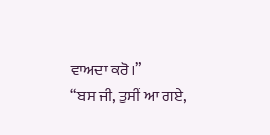ਵਾਅਦਾ ਕਰੋ।”
“ਬਸ ਜੀ, ਤੁਸੀਂ ਆ ਗਏ,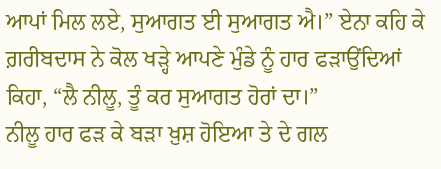ਆਪਾਂ ਮਿਲ ਲਏ, ਸੁਆਗਤ ਈ ਸੁਆਗਤ ਐ।” ਏਨਾ ਕਹਿ ਕੇ ਗ਼ਰੀਬਦਾਸ ਨੇ ਕੋਲ ਖੜ੍ਹੇ ਆਪਣੇ ਮੁੰਡੇ ਨੂੰ ਹਾਰ ਫੜਾਉਂਦਿਆਂ ਕਿਹਾ, “ਲੈ ਨੀਲੂ, ਤੂੰ ਕਰ ਸੁਆਗਤ ਹੋਰਾਂ ਦਾ।”
ਨੀਲੂ ਹਾਰ ਫੜ ਕੇ ਬੜਾ ਖ਼ੁਸ਼ ਹੋਇਆ ਤੇ ਦੇ ਗਲ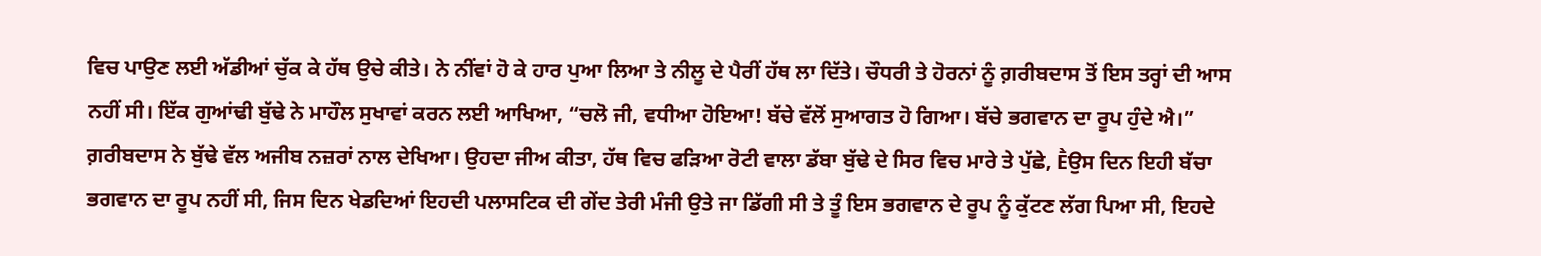ਵਿਚ ਪਾਉਣ ਲਈ ਅੱਡੀਆਂ ਚੁੱਕ ਕੇ ਹੱਥ ਉਚੇ ਕੀਤੇ। ਨੇ ਨੀਂਵਾਂ ਹੋ ਕੇ ਹਾਰ ਪੁਆ ਲਿਆ ਤੇ ਨੀਲੂ ਦੇ ਪੈਰੀਂ ਹੱਥ ਲਾ ਦਿੱਤੇ। ਚੌਧਰੀ ਤੇ ਹੋਰਨਾਂ ਨੂੰ ਗ਼ਰੀਬਦਾਸ ਤੋਂ ਇਸ ਤਰ੍ਹਾਂ ਦੀ ਆਸ ਨਹੀਂ ਸੀ। ਇੱਕ ਗੁਆਂਢੀ ਬੁੱਢੇ ਨੇ ਮਾਹੌਲ ਸੁਖਾਵਾਂ ਕਰਨ ਲਈ ਆਖਿਆ, “ਚਲੋ ਜੀ, ਵਧੀਆ ਹੋਇਆ! ਬੱਚੇ ਵੱਲੋਂ ਸੁਆਗਤ ਹੋ ਗਿਆ। ਬੱਚੇ ਭਗਵਾਨ ਦਾ ਰੂਪ ਹੁੰਦੇ ਐ।”
ਗ਼ਰੀਬਦਾਸ ਨੇ ਬੁੱਢੇ ਵੱਲ ਅਜੀਬ ਨਜ਼ਰਾਂ ਨਾਲ ਦੇਖਿਆ। ਉਹਦਾ ਜੀਅ ਕੀਤਾ, ਹੱਥ ਵਿਚ ਫੜਿਆ ਰੋਟੀ ਵਾਲਾ ਡੱਬਾ ਬੁੱਢੇ ਦੇ ਸਿਰ ਵਿਚ ਮਾਰੇ ਤੇ ਪੁੱਛੇ, Ḕਉਸ ਦਿਨ ਇਹੀ ਬੱਚਾ ਭਗਵਾਨ ਦਾ ਰੂਪ ਨਹੀਂ ਸੀ, ਜਿਸ ਦਿਨ ਖੇਡਦਿਆਂ ਇਹਦੀ ਪਲਾਸਟਿਕ ਦੀ ਗੇਂਦ ਤੇਰੀ ਮੰਜੀ ਉਤੇ ਜਾ ਡਿੱਗੀ ਸੀ ਤੇ ਤੂੰ ਇਸ ਭਗਵਾਨ ਦੇ ਰੂਪ ਨੂੰ ਕੁੱਟਣ ਲੱਗ ਪਿਆ ਸੀ, ਇਹਦੇ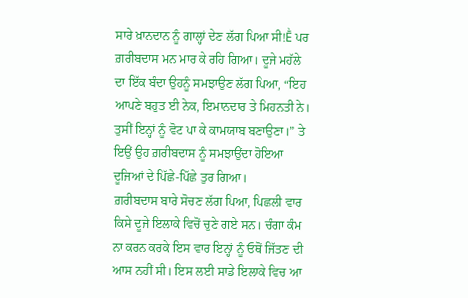ਸਾਰੇ ਖ਼ਾਨਦਾਨ ਨੂੰ ਗਾਲ੍ਹਾਂ ਦੇਣ ਲੱਗ ਪਿਆ ਸੀ!Ḕ ਪਰ ਗ਼ਰੀਬਦਾਸ ਮਨ ਮਾਰ ਕੇ ਰਹਿ ਗਿਆ। ਦੂਜੇ ਮਹੱਲੇ ਦਾ ਇੱਕ ਬੰਦਾ ਉਹਨੂੰ ਸਮਝਾਉਣ ਲੱਗ ਪਿਆ, “ਇਹ ਆਪਣੇ ਬਹੁਤ ਈ ਨੇਕ, ਇਮਾਨਦਾਰ ਤੇ ਮਿਹਨਤੀ ਨੇ। ਤੁਸੀਂ ਇਨ੍ਹਾਂ ਨੂੰ ਵੋਟ ਪਾ ਕੇ ਕਾਮਯਾਬ ਬਣਾਉਣਾ।” ਤੇ ਇਉਂ ਉਹ ਗ਼ਰੀਬਦਾਸ ਨੂੰ ਸਮਝਾਉਂਦਾ ਹੋਇਆ ਦੂਜਿਆਂ ਦੇ ਪਿੱਛੇ-ਪਿੱਛੇ ਤੁਰ ਗਿਆ।
ਗ਼ਰੀਬਦਾਸ ਬਾਰੇ ਸੋਚਣ ਲੱਗ ਪਿਆ, ਪਿਛਲੀ ਵਾਰ ਕਿਸੇ ਦੂਜੇ ਇਲਾਕੇ ਵਿਚੋਂ ਚੁਣੇ ਗਏ ਸਨ। ਚੰਗਾ ਕੰਮ ਨਾ ਕਰਨ ਕਰਕੇ ਇਸ ਵਾਰ ਇਨ੍ਹਾਂ ਨੂੰ ਓਥੋਂ ਜਿੱਤਣ ਦੀ ਆਸ ਨਹੀਂ ਸੀ। ਇਸ ਲਈ ਸਾਡੇ ਇਲਾਕੇ ਵਿਚ ਆ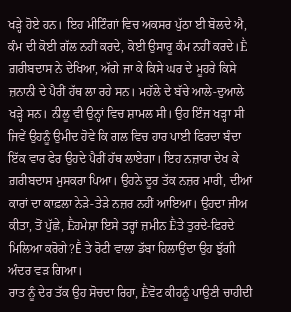ਖੜ੍ਹੇ ਹੋਏ ਹਨ। ਇਹ ਮੀਟਿੰਗਾਂ ਵਿਚ ਅਕਸਰ ਪੁੱਠਾ ਈ ਬੋਲਦੇ ਐ, ਕੰਮ ਦੀ ਕੋਈ ਗੱਲ ਨਹੀਂ ਕਰਦੇ, ਕੋਈ ਉਸਾਰੂ ਕੰਮ ਨਹੀਂ ਕਰਦੇ।Ḕ
ਗ਼ਰੀਬਦਾਸ ਨੇ ਦੇਖਿਆ, ਅੱਗੇ ਜਾ ਕੇ ਕਿਸੇ ਘਰ ਦੇ ਮੂਹਰੇ ਕਿਸੇ ਜ਼ਨਾਨੀ ਦੇ ਪੈਰੀਂ ਹੱਥ ਲਾ ਰਹੇ ਸਨ। ਮਹੱਲੇ ਦੇ ਬੱਚੇ ਆਲੇ-ਦੁਆਲੇ ਖੜ੍ਹੇ ਸਨ। ਨੀਲੂ ਵੀ ਉਨ੍ਹਾਂ ਵਿਚ ਸ਼ਾਮਲ ਸੀ। ਉਹ ਇੰਜ ਖੜ੍ਹਾ ਸੀ ਜਿਵੇਂ ਉਹਨੂੰ ਉਮੀਦ ਹੋਵੇ ਕਿ ਗਲ ਵਿਚ ਹਾਰ ਪਾਈ ਫਿਰਦਾ ਬੰਦਾ ਇੱਕ ਵਾਰ ਫੇਰ ਉਹਦੇ ਪੈਰੀਂ ਹੱਥ ਲਾਏਗਾ। ਇਹ ਨਜ਼ਾਰਾ ਦੇਖ ਕੇ ਗ਼ਰੀਬਦਾਸ ਮੁਸਕਰਾ ਪਿਆ। ਉਹਨੇ ਦੂਰ ਤੱਕ ਨਜ਼ਰ ਮਾਰੀ, ਦੀਆਂ ਕਾਰਾਂ ਦਾ ਕਾਫ਼ਲਾ ਨੇੜੇ-ਤੇੜੇ ਨਜ਼ਰ ਨਹੀਂ ਆਇਆ। ਉਹਦਾ ਜੀਅ ਕੀਤਾ, ਤੋਂ ਪੁੱਛੇ, Ḕਹਮੇਸ਼ਾ ਇਸੇ ਤਰ੍ਹਾਂ ਜ਼ਮੀਨ Ḕਤੇ ਤੁਰਦੇ-ਫਿਰਦੇ ਮਿਲਿਆ ਕਰੋਗੇ?Ḕ ਤੇ ਰੋਟੀ ਵਾਲਾ ਡੱਬਾ ਹਿਲਾਉਂਦਾ ਉਹ ਝੁੱਗੀ ਅੰਦਰ ਵੜ ਗਿਆ।
ਰਾਤ ਨੂੰ ਦੇਰ ਤੱਕ ਉਹ ਸੋਚਦਾ ਰਿਹਾ, Ḕਵੋਟ ਕੀਹਨੂੰ ਪਾਉਣੀ ਚਾਹੀਦੀ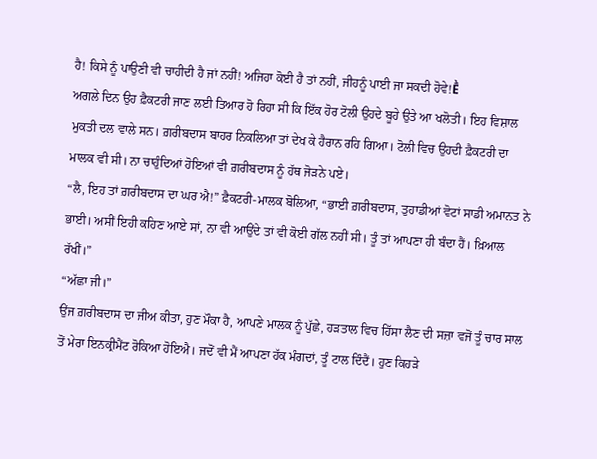ਹੈ! ਕਿਸੇ ਨੂੰ ਪਾਉਣੀ ਵੀ ਚਾਹੀਦੀ ਹੈ ਜਾਂ ਨਹੀਂ! ਅਜਿਹਾ ਕੋਈ ਹੈ ਤਾਂ ਨਹੀਂ, ਜੀਹਨੂੰ ਪਾਈ ਜਾ ਸਕਦੀ ਹੋਵੇ!Ḕ
ਅਗਲੇ ਦਿਨ ਉਹ ਫ਼ੈਕਟਰੀ ਜਾਣ ਲਈ ਤਿਆਰ ਹੋ ਰਿਹਾ ਸੀ ਕਿ ਇੱਕ ਹੋਰ ਟੋਲੀ ਉਹਦੇ ਬੂਹੇ ਉਤੇ ਆ ਖਲੋਤੀ। ਇਹ ਵਿਸ਼ਾਲ ਮੁਕਤੀ ਦਲ ਵਾਲੇ ਸਨ। ਗ਼ਰੀਬਦਾਸ ਬਾਹਰ ਨਿਕਲਿਆ ਤਾਂ ਦੇਖ ਕੇ ਹੈਰਾਨ ਰਹਿ ਗਿਆ। ਟੋਲੀ ਵਿਚ ਉਹਦੀ ਫ਼ੈਕਟਰੀ ਦਾ ਮਾਲਕ ਵੀ ਸੀ। ਨਾ ਚਾਹੁੰਦਿਆਂ ਹੋਇਆਂ ਵੀ ਗ਼ਰੀਬਦਾਸ ਨੂੰ ਹੱਥ ਜੋੜਨੇ ਪਏ।
“ਲੈ, ਇਹ ਤਾਂ ਗ਼ਰੀਬਦਾਸ ਦਾ ਘਰ ਐ!” ਫ਼ੈਕਟਰੀ-ਮਾਲਕ ਬੋਲਿਆ, “ਭਾਈ ਗ਼ਰੀਬਦਾਸ, ਤੁਹਾਡੀਆਂ ਵੋਟਾਂ ਸਾਡੀ ਅਮਾਨਤ ਨੇ ਭਾਈ। ਅਸੀਂ ਇਹੀ ਕਹਿਣ ਆਏ ਸਾਂ, ਨਾ ਵੀ ਆਉਂਦੇ ਤਾਂ ਵੀ ਕੋਈ ਗੱਲ ਨਹੀਂ ਸੀ। ਤੂੰ ਤਾਂ ਆਪਣਾ ਹੀ ਬੰਦਾ ਹੈਂ। ਖ਼ਿਆਲ ਰੱਖੀਂ।”
“ਅੱਛਾ ਜੀ।”
ਉਂਜ ਗ਼ਰੀਬਦਾਸ ਦਾ ਜੀਅ ਕੀਤਾ, ਹੁਣ ਮੌਕਾ ਹੈ, ਆਪਣੇ ਮਾਲਕ ਨੂੰ ਪੁੱਛੇ, ਹੜਤਾਲ ਵਿਚ ਹਿੱਸਾ ਲੈਣ ਦੀ ਸਜ਼ਾ ਵਜੋਂ ਤੂੰ ਚਾਰ ਸਾਲ ਤੋਂ ਮੇਰਾ ਇਨਕ੍ਰੀਮੈਂਟ ਰੋਕਿਆ ਹੋਇਐ। ਜਦੋਂ ਵੀ ਮੈਂ ਆਪਣਾ ਹੱਕ ਮੰਗਦਾਂ, ਤੂੰ ਟਾਲ ਦਿੰਦੈਂ। ਹੁਣ ਕਿਹੜੇ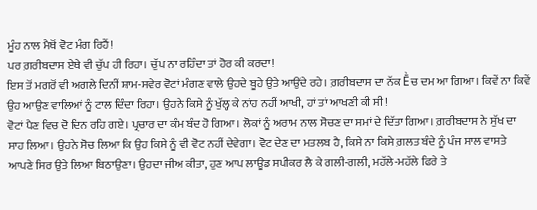ਮੂੰਹ ਨਾਲ ਮੈਥੋਂ ਵੋਟ ਮੰਗ ਰਿਹੈਂ!
ਪਰ ਗ਼ਰੀਬਦਾਸ ਏਥੇ ਵੀ ਚੁੱਪ ਹੀ ਰਿਹਾ। ਚੁੱਪ ਨਾ ਰਹਿੰਦਾ ਤਾਂ ਹੋਰ ਕੀ ਕਰਦਾ!
ਇਸ ਤੋਂ ਮਗਰੋਂ ਵੀ ਅਗਲੇ ਦਿਨੀਂ ਸ਼ਾਮ-ਸਵੇਰ ਵੋਟਾਂ ਮੰਗਣ ਵਾਲੇ ਉਹਦੇ ਬੂਹੇ ਉਤੇ ਆਉਂਦੇ ਰਹੇ। ਗ਼ਰੀਬਦਾਸ ਦਾ ਨੱਕ Ḕਚ ਦਮ ਆ ਗਿਆ। ਕਿਵੇਂ ਨਾ ਕਿਵੇਂ ਉਹ ਆਉਣ ਵਾਲਿਆਂ ਨੂੰ ਟਾਲ ਦਿੰਦਾ ਰਿਹਾ। ਉਹਨੇ ਕਿਸੇ ਨੂੰ ਖੁੱਲ੍ਹ ਕੇ ਨਾਂਹ ਨਹੀਂ ਆਖੀ, ਹਾਂ ਤਾਂ ਆਖਣੀ ਕੀ ਸੀ!
ਵੋਟਾਂ ਪੈਣ ਵਿਚ ਦੋ ਦਿਨ ਰਹਿ ਗਏ। ਪ੍ਰਚਾਰ ਦਾ ਕੰਮ ਬੰਦ ਹੋ ਗਿਆ। ਲੋਕਾਂ ਨੂੰ ਅਰਾਮ ਨਾਲ ਸੋਚਣ ਦਾ ਸਮਾਂ ਦੇ ਦਿੱਤਾ ਗਿਆ। ਗ਼ਰੀਬਦਾਸ ਨੇ ਸੁੱਖ ਦਾ ਸਾਹ ਲਿਆ। ਉਹਨੇ ਸੋਚ ਲਿਆ ਕਿ ਉਹ ਕਿਸੇ ਨੂੰ ਵੀ ਵੋਟ ਨਹੀਂ ਦੇਵੇਗਾ। ਵੋਟ ਦੇਣ ਦਾ ਮਤਲਬ ਹੈ, ਕਿਸੇ ਨਾ ਕਿਸੇ ਗ਼ਲਤ ਬੰਦੇ ਨੂੰ ਪੰਜ ਸਾਲ ਵਾਸਤੇ ਆਪਣੇ ਸਿਰ ਉਤੇ ਲਿਆ ਬਿਠਾਉਣਾ। ਉਹਦਾ ਜੀਅ ਕੀਤਾ, ਹੁਣ ਆਪ ਲਾਊਡ ਸਪੀਕਰ ਲੈ ਕੇ ਗਲੀ-ਗਲੀ, ਮਹੱਲੇ-ਮਹੱਲੇ ਫਿਰੇ ਤੇ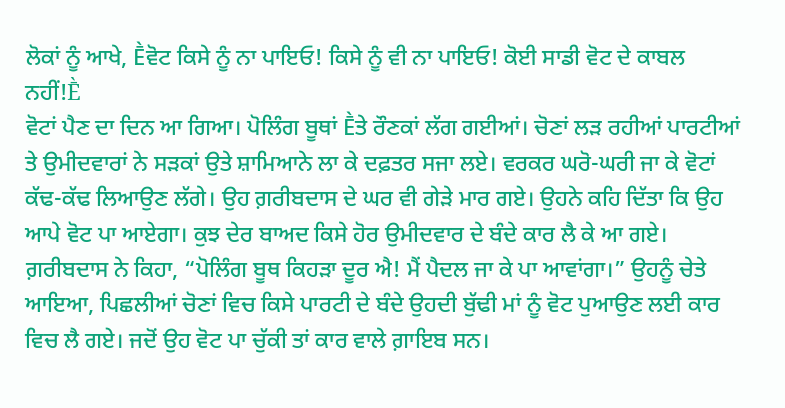ਲੋਕਾਂ ਨੂੰ ਆਖੇ, Ḕਵੋਟ ਕਿਸੇ ਨੂੰ ਨਾ ਪਾਇਓ! ਕਿਸੇ ਨੂੰ ਵੀ ਨਾ ਪਾਇਓ! ਕੋਈ ਸਾਡੀ ਵੋਟ ਦੇ ਕਾਬਲ ਨਹੀਂ!Ḕ
ਵੋਟਾਂ ਪੈਣ ਦਾ ਦਿਨ ਆ ਗਿਆ। ਪੋਲਿੰਗ ਬੂਥਾਂ Ḕਤੇ ਰੌਣਕਾਂ ਲੱਗ ਗਈਆਂ। ਚੋਣਾਂ ਲੜ ਰਹੀਆਂ ਪਾਰਟੀਆਂ ਤੇ ਉਮੀਦਵਾਰਾਂ ਨੇ ਸੜਕਾਂ ਉਤੇ ਸ਼ਾਮਿਆਨੇ ਲਾ ਕੇ ਦਫ਼ਤਰ ਸਜਾ ਲਏ। ਵਰਕਰ ਘਰੋ-ਘਰੀ ਜਾ ਕੇ ਵੋਟਾਂ ਕੱਢ-ਕੱਢ ਲਿਆਉਣ ਲੱਗੇ। ਉਹ ਗ਼ਰੀਬਦਾਸ ਦੇ ਘਰ ਵੀ ਗੇੜੇ ਮਾਰ ਗਏ। ਉਹਨੇ ਕਹਿ ਦਿੱਤਾ ਕਿ ਉਹ ਆਪੇ ਵੋਟ ਪਾ ਆਏਗਾ। ਕੁਝ ਦੇਰ ਬਾਅਦ ਕਿਸੇ ਹੋਰ ਉਮੀਦਵਾਰ ਦੇ ਬੰਦੇ ਕਾਰ ਲੈ ਕੇ ਆ ਗਏ। ਗ਼ਰੀਬਦਾਸ ਨੇ ਕਿਹਾ, “ਪੋਲਿੰਗ ਬੂਥ ਕਿਹੜਾ ਦੂਰ ਐ! ਮੈਂ ਪੈਦਲ ਜਾ ਕੇ ਪਾ ਆਵਾਂਗਾ।” ਉਹਨੂੰ ਚੇਤੇ ਆਇਆ, ਪਿਛਲੀਆਂ ਚੋਣਾਂ ਵਿਚ ਕਿਸੇ ਪਾਰਟੀ ਦੇ ਬੰਦੇ ਉਹਦੀ ਬੁੱਢੀ ਮਾਂ ਨੂੰ ਵੋਟ ਪੁਆਉਣ ਲਈ ਕਾਰ ਵਿਚ ਲੈ ਗਏ। ਜਦੋਂ ਉਹ ਵੋਟ ਪਾ ਚੁੱਕੀ ਤਾਂ ਕਾਰ ਵਾਲੇ ਗ਼ਾਇਬ ਸਨ।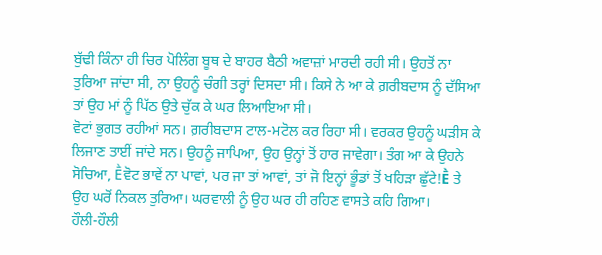ਬੁੱਢੀ ਕਿੰਨਾ ਹੀ ਚਿਰ ਪੋਲਿੰਗ ਬੂਥ ਦੇ ਬਾਹਰ ਬੈਠੀ ਅਵਾਜ਼ਾਂ ਮਾਰਦੀ ਰਹੀ ਸੀ। ਉਹਤੋਂ ਨਾ ਤੁਰਿਆ ਜਾਂਦਾ ਸੀ, ਨਾ ਉਹਨੂੰ ਚੰਗੀ ਤਰ੍ਹਾਂ ਦਿਸਦਾ ਸੀ। ਕਿਸੇ ਨੇ ਆ ਕੇ ਗ਼ਰੀਬਦਾਸ ਨੂੰ ਦੱਸਿਆ ਤਾਂ ਉਹ ਮਾਂ ਨੂੰ ਪਿੱਠ ਉਤੇ ਚੁੱਕ ਕੇ ਘਰ ਲਿਆਇਆ ਸੀ।
ਵੋਟਾਂ ਭੁਗਤ ਰਹੀਆਂ ਸਨ। ਗ਼ਰੀਬਦਾਸ ਟਾਲ-ਮਟੋਲ ਕਰ ਰਿਹਾ ਸੀ। ਵਰਕਰ ਉਹਨੂੰ ਘੜੀਸ ਕੇ ਲਿਜਾਣ ਤਾਈਂ ਜਾਂਦੇ ਸਨ। ਉਹਨੂੰ ਜਾਪਿਆ, ਉਹ ਉਨ੍ਹਾਂ ਤੋਂ ਹਾਰ ਜਾਵੇਗਾ। ਤੰਗ ਆ ਕੇ ਉਹਨੇ ਸੋਚਿਆ, Ḕਵੋਟ ਭਾਵੇਂ ਨਾ ਪਾਵਾਂ, ਪਰ ਜਾ ਤਾਂ ਆਵਾਂ, ਤਾਂ ਜੋ ਇਨ੍ਹਾਂ ਭੂੰਡਾਂ ਤੋਂ ਖਹਿੜਾ ਛੁੱਟੇ!Ḕ ਤੇ ਉਹ ਘਰੋਂ ਨਿਕਲ ਤੁਰਿਆ। ਘਰਵਾਲੀ ਨੂੰ ਉਹ ਘਰ ਹੀ ਰਹਿਣ ਵਾਸਤੇ ਕਹਿ ਗਿਆ।
ਹੌਲੀ-ਹੌਲੀ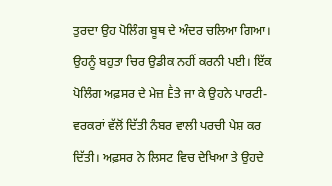ਤੁਰਦਾ ਉਹ ਪੋਲਿੰਗ ਬੂਥ ਦੇ ਅੰਦਰ ਚਲਿਆ ਗਿਆ। ਉਹਨੂੰ ਬਹੁਤਾ ਚਿਰ ਉਡੀਕ ਨਹੀਂ ਕਰਨੀ ਪਈ। ਇੱਕ ਪੋਲਿੰਗ ਅਫ਼ਸਰ ਦੇ ਮੇਜ਼ Ḕਤੇ ਜਾ ਕੇ ਉਹਨੇ ਪਾਰਟੀ-ਵਰਕਰਾਂ ਵੱਲੋਂ ਦਿੱਤੀ ਨੰਬਰ ਵਾਲੀ ਪਰਚੀ ਪੇਸ਼ ਕਰ ਦਿੱਤੀ। ਅਫ਼ਸਰ ਨੇ ਲਿਸਟ ਵਿਚ ਦੇਖਿਆ ਤੇ ਉਹਦੇ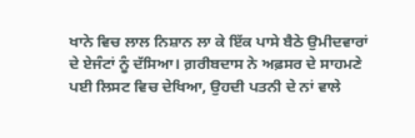ਖਾਨੇ ਵਿਚ ਲਾਲ ਨਿਸ਼ਾਨ ਲਾ ਕੇ ਇੱਕ ਪਾਸੇ ਬੈਠੇ ਉਮੀਦਵਾਰਾਂ ਦੇ ਏਜੰਟਾਂ ਨੂੰ ਦੱਸਿਆ। ਗ਼ਰੀਬਦਾਸ ਨੇ ਅਫ਼ਸਰ ਦੇ ਸਾਹਮਣੇ ਪਈ ਲਿਸਟ ਵਿਚ ਦੇਖਿਆ, ਉਹਦੀ ਪਤਨੀ ਦੇ ਨਾਂ ਵਾਲੇ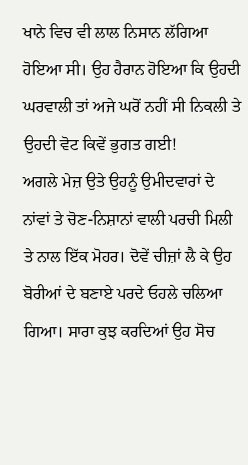ਖਾਨੇ ਵਿਚ ਵੀ ਲਾਲ ਨਿਸਾਨ ਲੱਗਿਆ ਹੋਇਆ ਸੀ। ਉਹ ਹੈਰਾਨ ਹੋਇਆ ਕਿ ਉਹਦੀ ਘਰਵਾਲੀ ਤਾਂ ਅਜੇ ਘਰੋਂ ਨਹੀਂ ਸੀ ਨਿਕਲੀ ਤੇ ਉਹਦੀ ਵੋਟ ਕਿਵੇਂ ਭੁਗਤ ਗਈ!
ਅਗਲੇ ਮੇਜ਼ ਉਤੇ ਉਹਨੂੰ ਉਮੀਦਵਾਰਾਂ ਦੇ ਨਾਂਵਾਂ ਤੇ ਚੋਣ-ਨਿਸ਼ਾਨਾਂ ਵਾਲੀ ਪਰਚੀ ਮਿਲੀ ਤੇ ਨਾਲ ਇੱਕ ਮੋਹਰ। ਦੋਵੇਂ ਚੀਜ਼ਾਂ ਲੈ ਕੇ ਉਹ ਬੋਰੀਆਂ ਦੇ ਬਣਾਏ ਪਰਦੇ ਓਹਲੇ ਚਲਿਆ ਗਿਆ। ਸਾਰਾ ਕੁਝ ਕਰਦਿਆਂ ਉਹ ਸੋਚ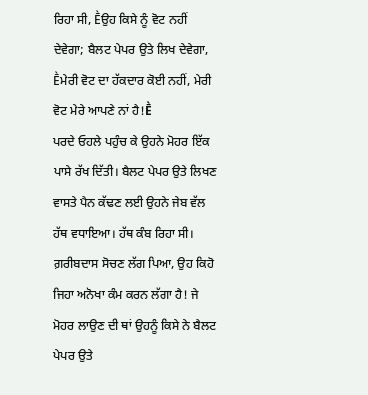ਰਿਹਾ ਸੀ, Ḕਉਹ ਕਿਸੇ ਨੂੰ ਵੋਟ ਨਹੀਂ ਦੇਵੇਗਾ; ਬੈਲਟ ਪੇਪਰ ਉਤੇ ਲਿਖ ਦੇਵੇਗਾ, Ḕਮੇਰੀ ਵੋਟ ਦਾ ਹੱਕਦਾਰ ਕੋਈ ਨਹੀਂ, ਮੇਰੀ ਵੋਟ ਮੇਰੇ ਆਪਣੇ ਨਾਂ ਹੈ!Ḕ
ਪਰਦੇ ਓਹਲੇ ਪਹੁੰਚ ਕੇ ਉਹਨੇ ਮੋਹਰ ਇੱਕ ਪਾਸੇ ਰੱਖ ਦਿੱਤੀ। ਬੈਲਟ ਪੇਪਰ ਉਤੇ ਲਿਖਣ ਵਾਸਤੇ ਪੈਨ ਕੱਢਣ ਲਈ ਉਹਨੇ ਜੇਬ ਵੱਲ ਹੱਥ ਵਧਾਇਆ। ਹੱਥ ਕੰਬ ਰਿਹਾ ਸੀ। ਗ਼ਰੀਬਦਾਸ ਸੋਚਣ ਲੱਗ ਪਿਆ, ਉਹ ਕਿਹੋ ਜਿਹਾ ਅਨੋਖਾ ਕੰਮ ਕਰਨ ਲੱਗਾ ਹੈ! ਜੇ ਮੋਹਰ ਲਾਉਣ ਦੀ ਥਾਂ ਉਹਨੂੰ ਕਿਸੇ ਨੇ ਬੈਲਟ ਪੇਪਰ ਉਤੇ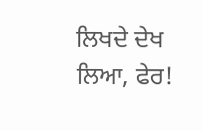ਲਿਖਦੇ ਦੇਖ ਲਿਆ, ਫੇਰ!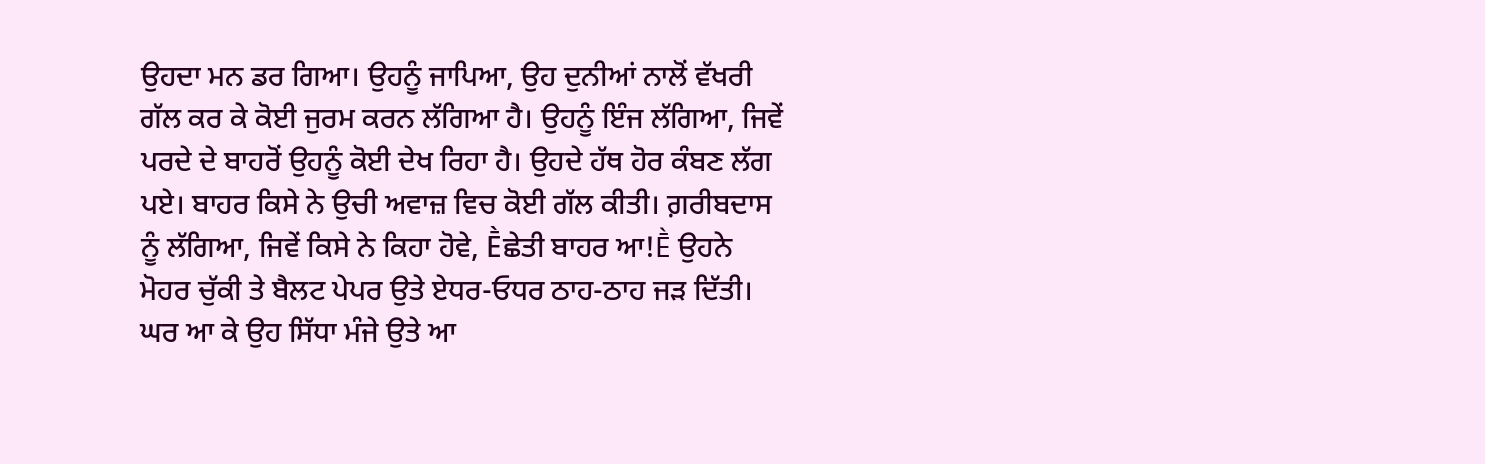ਉਹਦਾ ਮਨ ਡਰ ਗਿਆ। ਉਹਨੂੰ ਜਾਪਿਆ, ਉਹ ਦੁਨੀਆਂ ਨਾਲੋਂ ਵੱਖਰੀ ਗੱਲ ਕਰ ਕੇ ਕੋਈ ਜੁਰਮ ਕਰਨ ਲੱਗਿਆ ਹੈ। ਉਹਨੂੰ ਇੰਜ ਲੱਗਿਆ, ਜਿਵੇਂ ਪਰਦੇ ਦੇ ਬਾਹਰੋਂ ਉਹਨੂੰ ਕੋਈ ਦੇਖ ਰਿਹਾ ਹੈ। ਉਹਦੇ ਹੱਥ ਹੋਰ ਕੰਬਣ ਲੱਗ ਪਏ। ਬਾਹਰ ਕਿਸੇ ਨੇ ਉਚੀ ਅਵਾਜ਼ ਵਿਚ ਕੋਈ ਗੱਲ ਕੀਤੀ। ਗ਼ਰੀਬਦਾਸ ਨੂੰ ਲੱਗਿਆ, ਜਿਵੇਂ ਕਿਸੇ ਨੇ ਕਿਹਾ ਹੋਵੇ, Ḕਛੇਤੀ ਬਾਹਰ ਆ!Ḕ ਉਹਨੇ ਮੋਹਰ ਚੁੱਕੀ ਤੇ ਬੈਲਟ ਪੇਪਰ ਉਤੇ ਏਧਰ-ਓਧਰ ਠਾਹ-ਠਾਹ ਜੜ ਦਿੱਤੀ।
ਘਰ ਆ ਕੇ ਉਹ ਸਿੱਧਾ ਮੰਜੇ ਉਤੇ ਆ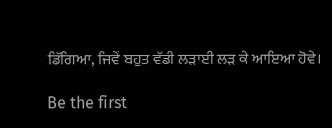ਡਿੱਗਿਆ, ਜਿਵੇਂ ਬਹੁਤ ਵੱਡੀ ਲੜਾਈ ਲੜ ਕੇ ਆਇਆ ਹੋਵੇ।

Be the first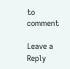to comment

Leave a Reply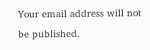Your email address will not be published.